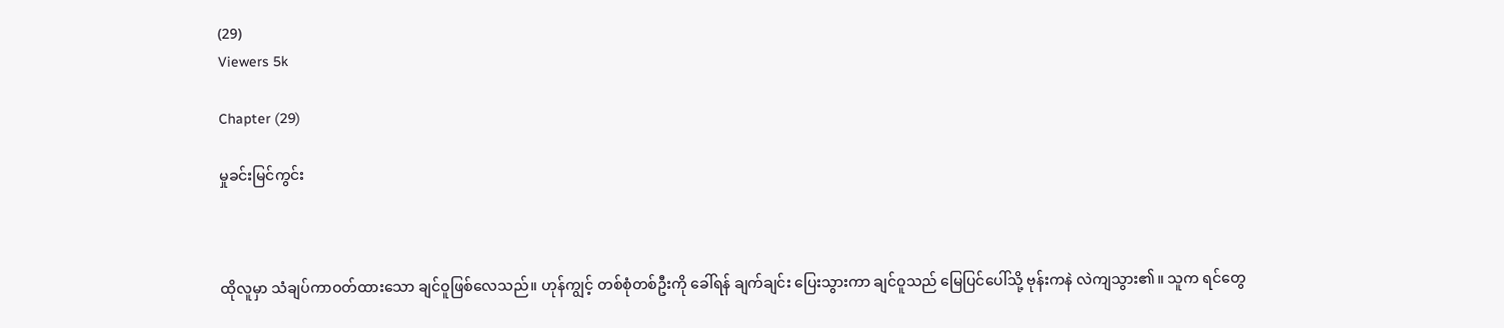(29)
Viewers 5k

Chapter (29)

မှုခင်းမြင်ကွင်း



ထိုလူမှာ သံချပ်ကာဝတ်ထားသော ချင်ဝူဖြစ်လေသည်။ ဟုန်ကျွင့် တစ်စုံတစ်ဦးကို ခေါ်ရန် ချက်ချင်း ပြေးသွားကာ ချင်ဝူသည် မြေပြင်ပေါ်သို့ ဗုန်းကနဲ လဲကျသွား၏။ သူက ရင်တွေ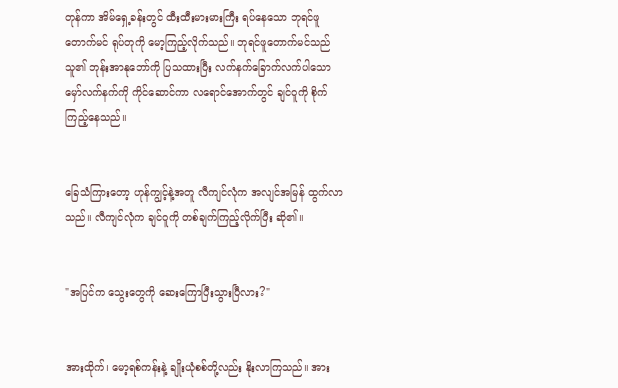တုန်ကာ အိမ်ရှေ့ခန်းတွင် ထီးထီးမားမားကြီး ရပ်နေသော ဘုရင်ဖူတောက်မင် ရုပ်တုကို မော့ကြည့်လိုက်သည်။ ဘုရင်ဖူတောက်မင်သည် သူ၏ ဘုန်းအာနုဘော်ကို ပြသထားပြီး လက်နက်ခြောက်လက်ပါသော မှော်လက်နက်ကို ကိုင်ဆောင်ကာ လရောင်အောက်တွင် ချင်ဝူကို စိုက်ကြည့်နေသည်။


ခြေသံကြားတော့ ဟုန်ကျွင့်နဲ့အတူ လီကျင်လုံက အလျင်အမြန် ထွက်လာသည်။ လီကျင်လုံက ချင်ဝူကို တစ်ချက်ကြည့်လိုက်ပြီး ဆို၏။


"အပြင်က သွေးတွေကို ဆေးကြောပြီးသွားပြီလား?"


အားထိုက်၊ မော့ရစ်ကန်းနဲ့ ချိုးယုံစစ်တို့လည်း နိုးလာကြသည်။ အား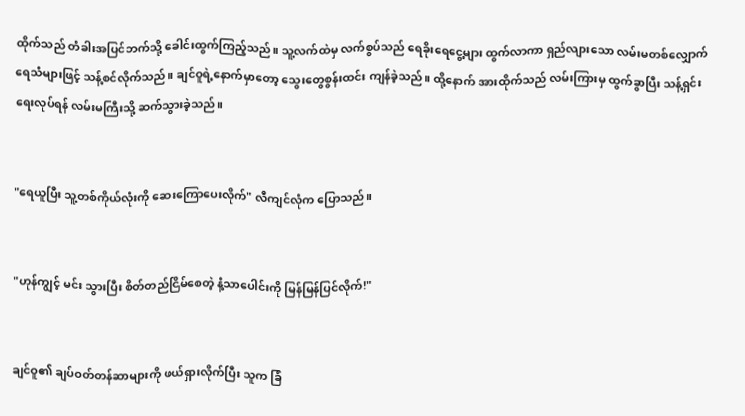ထိုက်သည် တံခါးအပြင်ဘက်သို့ ခေါင်းထွက်ကြည့်သည်။ သူ့လက်ထဲမှ လက်စွပ်သည် ရေခိုးရေငွေ့များ ထွက်လာကာ ရှည်လျားသော လမ်းမတစ်လျှောက် ရေသံများဖြင့် သန့်စင်လိုက်သည်။ ချင်ဝူရဲ့နောက်မှာတော့ သွေးတွေစွန်းထင်း ကျန်ခဲ့သည်။ ထို့နောက် အားထိုက်သည် လမ်းကြားမှ ထွက်ခွာပြီး သန့်ရှင်းရေးလုပ်ရန် လမ်းမကြီးသို့ ဆက်သွားခဲ့သည်။


"ရေယူပြီး သူ့တစ်ကိုယ်လုံးကို ဆေးကြောပေးလိုက်" လီကျင်လုံက ပြောသည်။


"ဟုန်ကျွင့် မင်း သွားပြီး စိတ်တည်ငြိမ်စေတဲ့ နံ့သာပေါင်းကို မြန်မြန်ပြင်လိုက်!"


ချင်ဝူ၏ ချပ်ဝတ်တန်ဆာများကို ဖယ်ရှားလိုက်ပြီး သူက ခြံ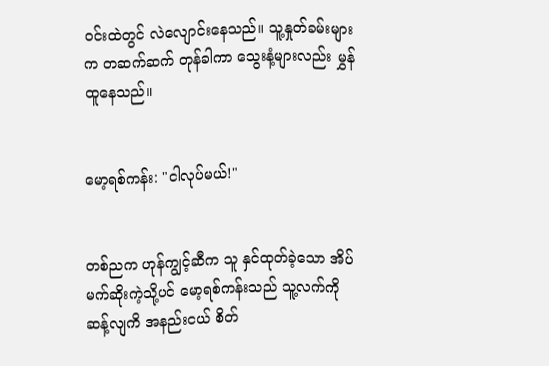ဝင်းထဲတွင် လဲလျောင်းနေသည်။ သူ့နှုတ်ခမ်းများက တဆက်ဆက် တုန်ခါကာ သွေးနံ့များလည်း မွှန်ထူနေသည်။


မော့ရစ်ကန်း: "ငါလုပ်မယ်!"


တစ်ညက ဟုန်ကျွင့်ဆီက သူ နှင်ထုတ်ခဲ့သော အိပ်မက်ဆိုးကဲ့သို့ပင် မော့ရစ်ကန်းသည် သူ့လက်ကိုဆန့်လျကိ အနည်းငယ် စိတ်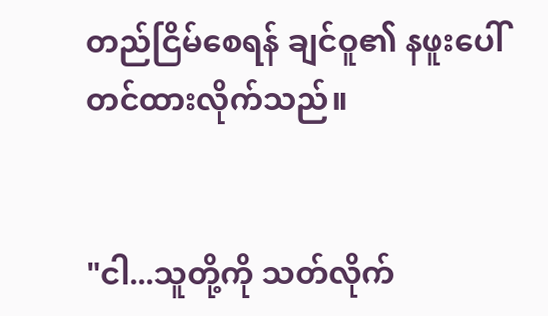တည်ငြိမ်စေရန် ချင်ဝူ၏ နဖူးပေါ် တင်ထားလိုက်သည်။


"ငါ...သူတို့ကို သတ်လိုက်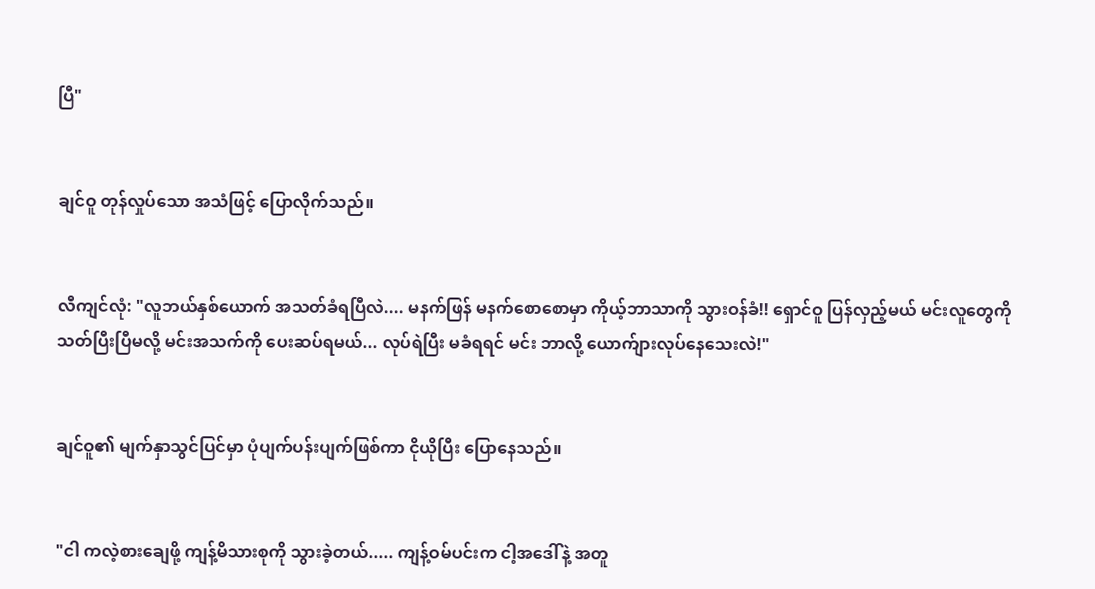ပြီ"


ချင်ဝူ တုန်လှုပ်သော အသံဖြင့် ပြောလိုက်သည်။


လီကျင်လုံ: "လူဘယ်နှစ်ယောက် အသတ်ခံရပြီလဲ.... မနက်ဖြန် မနက်စောစောမှာ ကိုယ့်ဘာသာကို သွားဝန်ခံ!! ရှောင်ဝူ ပြန်လှည့်မယ် မင်းလူတွေကို သတ်ပြီးပြီမလို့ မင်းအသက်ကို ပေးဆပ်ရမယ်... လုပ်ရဲပြီး မခံရရင် မင်း ဘာလို့ ယောက်ျားလုပ်နေသေးလဲ!"


ချင်ဝူ၏ မျက်နှာသွင်ပြင်မှာ ပုံပျက်ပန်းပျက်ဖြစ်ကာ ငိုယိုပြီး ပြောနေသည်။


"ငါ ကလဲ့စားချေဖို့ ကျန့်မိသားစုကို သွားခဲ့တယ်..... ကျန့်ဝမ်ပင်းက ငါ့အဒေါ်နဲ့ အတူ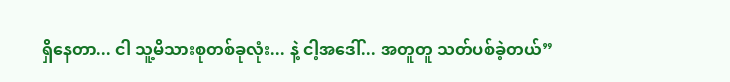ရှိနေတာ... ငါ သူ့မိသားစုတစ်ခုလုံး... နဲ့ ငါ့အဒေါ်... အတူတူ သတ်ပစ်ခဲ့တယ်”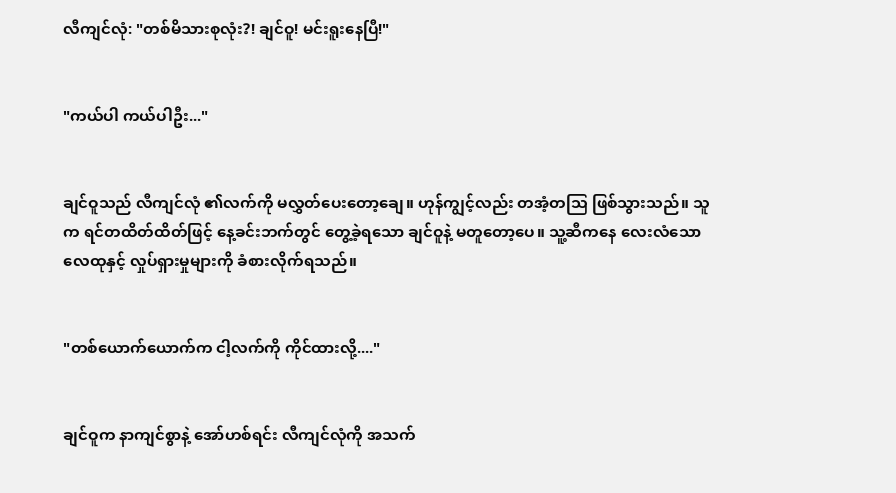လီကျင်လုံ: "တစ်မိသားစုလုံး?! ချင်ဝူ! မင်းရူးနေပြီ!"


"ကယ်ပါ ကယ်ပါဦး..."


ချင်ဝူသည် လီကျင်လုံ ၏လက်ကို မလွှတ်ပေးတော့ချေ။ ဟုန်ကျွင့်လည်း တအံ့တသြ ဖြစ်သွားသည်။ သူက ရင်တထိတ်ထိတ်ဖြင့် နေ့ခင်းဘက်တွင် တွေ့ခဲ့ရသော ချင်ဝူနဲ့ မတူတော့ပေ။ သူ့ဆီကနေ လေးလံသော လေထုနှင့် လှုပ်ရှားမှုများကို ခံစားလိုက်ရသည်။


"တစ်ယောက်ယောက်က ငါ့လက်ကို ကိုင်ထားလို့...."


ချင်ဝူက နာကျင်စွာနဲ့ အော်ဟစ်ရင်း လီကျင်လုံကို အသက်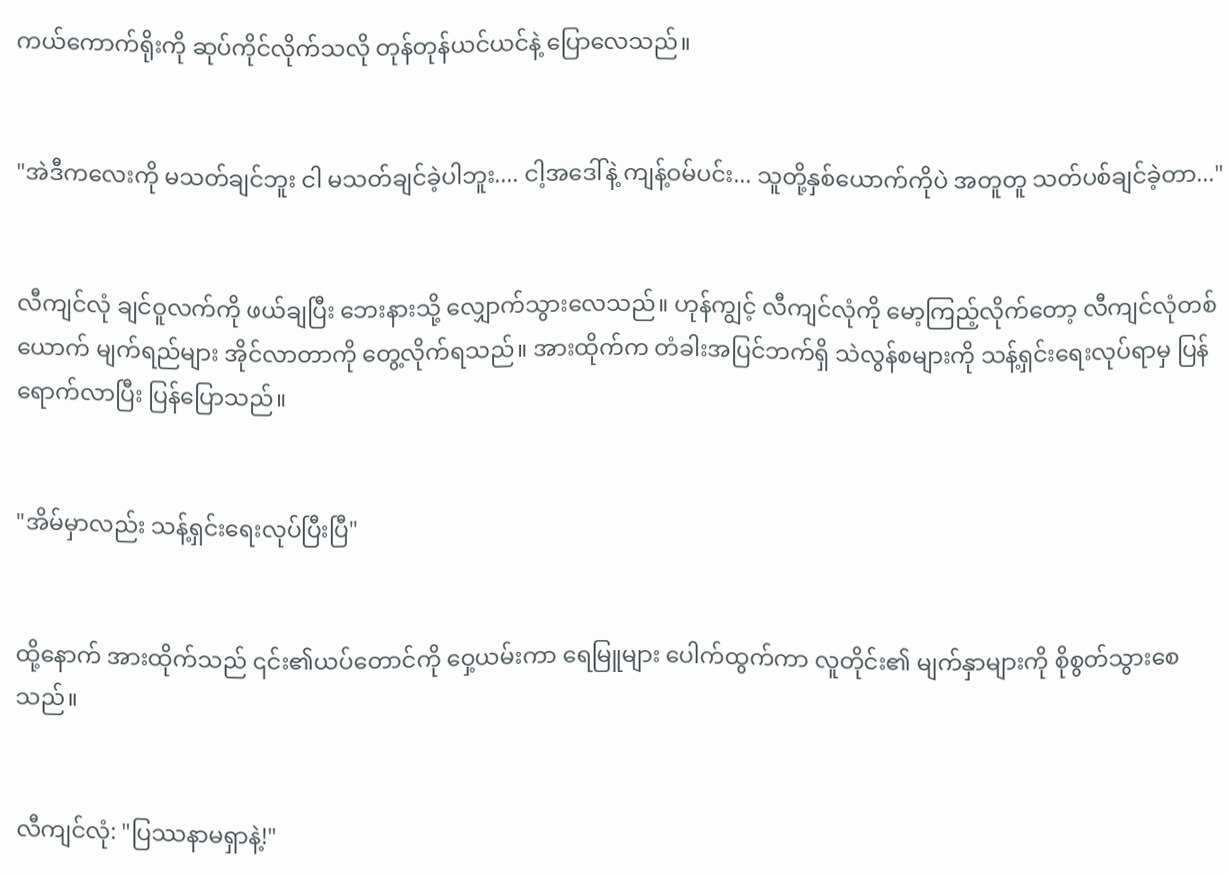ကယ်ကောက်ရိုးကို ဆုပ်ကိုင်လိုက်သလို တုန်တုန်ယင်ယင်နဲ့ ပြောလေသည်။


"အဲဒီကလေးကို မသတ်ချင်ဘူး ငါ မသတ်ချင်ခဲ့ပါဘူး.... ငါ့အဒေါ်နဲ့ ကျန့်ဝမ်ပင်း... သူတို့နှစ်ယောက်ကိုပဲ အတူတူ သတ်ပစ်ချင်ခဲ့တာ..."


လီကျင်လုံ ချင်ဝူလက်ကို ဖယ်ချပြီး ဘေးနားသို့ လျှောက်သွားလေသည်။ ဟုန်ကျွင့် လီကျင်လုံကို မော့ကြည့်လိုက်တော့ လီကျင်လုံတစ်ယောက် မျက်ရည်များ အိုင်လာတာကို တွေ့လိုက်ရသည်။ အားထိုက်က တံခါးအပြင်ဘက်ရှိ သဲလွန်စများကို သန့်ရှင်းရေးလုပ်ရာမှ ပြန်ရောက်လာပြီး ပြန်ပြောသည်။


"အိမ်မှာလည်း သန့်ရှင်းရေးလုပ်ပြီးပြီ"


ထို့နောက် အားထိုက်သည် ၎င်း၏ယပ်တောင်ကို ဝှေ့ယမ်းကာ ရေမြူများ ပေါက်ထွက်ကာ လူတိုင်း၏ မျက်နှာများကို စိုစွတ်သွားစေသည်။


လီကျင်လုံ: "ပြဿနာမရှာနဲ့!"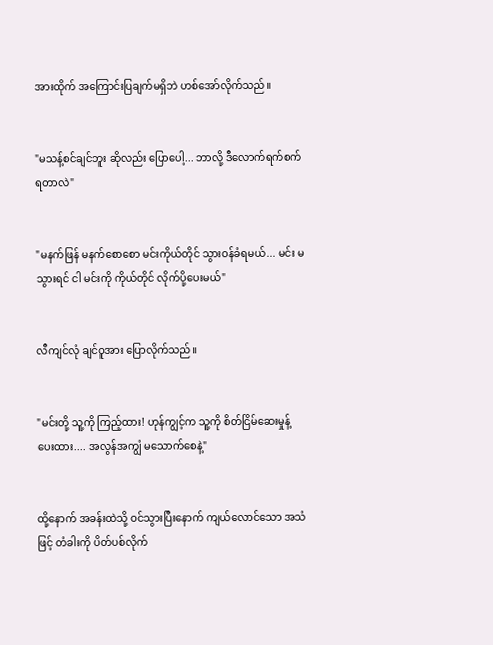အားထိုက် အကြောင်းပြချက်မရှိဘဲ ဟစ်အော်လိုက်သည်။


"မသန့်စင်ချင်ဘူး ဆိုလည်း ပြောပေါ့... ဘာလို့ ဒီလောက်ရက်စက်ရတာလဲ"


"မနက်ဖြန် မနက်စောစော မင်းကိုယ်တိုင် သွားဝန်ခံရမယ်... မင်း မသွားရင် ငါ မင်းကို ကိုယ်တိုင် လိုက်ပို့ပေးမယ်"


လီကျင်လုံ ချင်ဝူအား ပြောလိုက်သည်။


"မင်းတို့ သူ့ကို ကြည့်ထား! ဟုန်ကျွင့်က သူ့ကို စိတ်ငြိမ်ဆေးမှုန့် ပေးထား.... အလွန်အကျွံ မသောက်စေနဲ့"


ထို့နောက် အခန်းထဲသို့ ဝင်သွားပြီးနောက် ကျယ်လောင်သော အသံဖြင့် တံခါးကို ပိတ်ပစ်လိုက်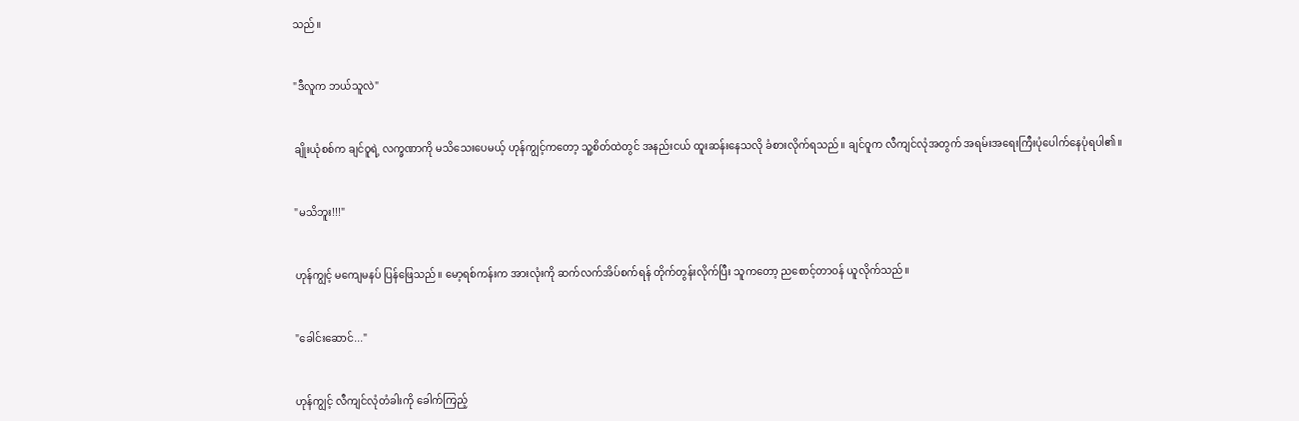သည်။


"ဒီလူက ဘယ်သူလဲ"


ချိုးယုံစစ်က ချင်ဝူရဲ့ လက္ခဏာကို မသိသေးပေမယ့် ဟုန်ကျွင့်ကတော့ သူ့စိတ်ထဲတွင် အနည်းငယ် ထူးဆန်းနေသလို ခံစားလိုက်ရသည်။ ချင်ဝူက လီကျင်လုံအတွက် အရမ်းအရေးကြီးပုံပေါက်နေပုံရပါ၏။


"မသိဘူး!!!"


ဟုန်ကျွင့် မကျေမနပ် ပြန်ဖြေသည်။ မော့ရစ်ကန်းက အားလုံးကို ဆက်လက်အိပ်စက်ရန် တိုက်တွန်းလိုက်ပြီး သူကတော့ ညစောင့်တာဝန် ယူလိုက်သည်။


"ခေါင်းဆောင်..."


ဟုန်ကျွင့် လီကျင်လုံတံခါးကို ခေါက်ကြည့်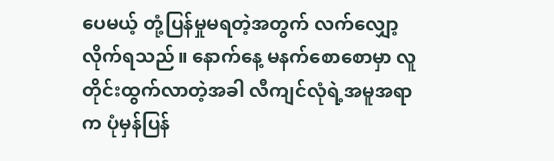ပေမယ့် တုံ့ပြန်မှုမရတဲ့အတွက် လက်လျှော့လိုက်ရသည်။ နောက်နေ့ မနက်စောစောမှာ လူတိုင်းထွက်လာတဲ့အခါ လီကျင်လုံရဲ့အမူအရာက ပုံမှန်ပြန်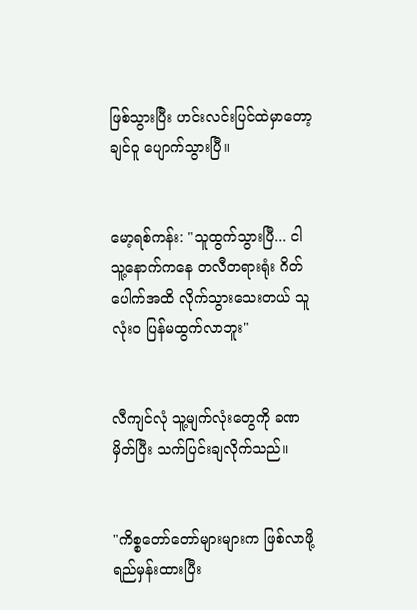ဖြစ်သွားပြီး ဟင်းလင်းပြင်ထဲမှာတော့ ချင်ဝူ ပျောက်သွားပြီ။


မော့ရစ်ကန်း: "သူထွက်သွားပြီ... ငါ သူ့နောက်ကနေ တလီတရားရုံး ဂိတ်ပေါက်အထိ လိုက်သွားသေးတယ် သူ လုံးဝ ပြန်မထွက်လာဘူး"


လီကျင်လုံ သူ့မျက်လုံးတွေကို ခဏမှိတ်ပြီး သက်ပြင်းချလိုက်သည်။


"ကိစ္စတော်တော်များများက ဖြစ်လာဖို့ ရည်မှန်းထားပြီး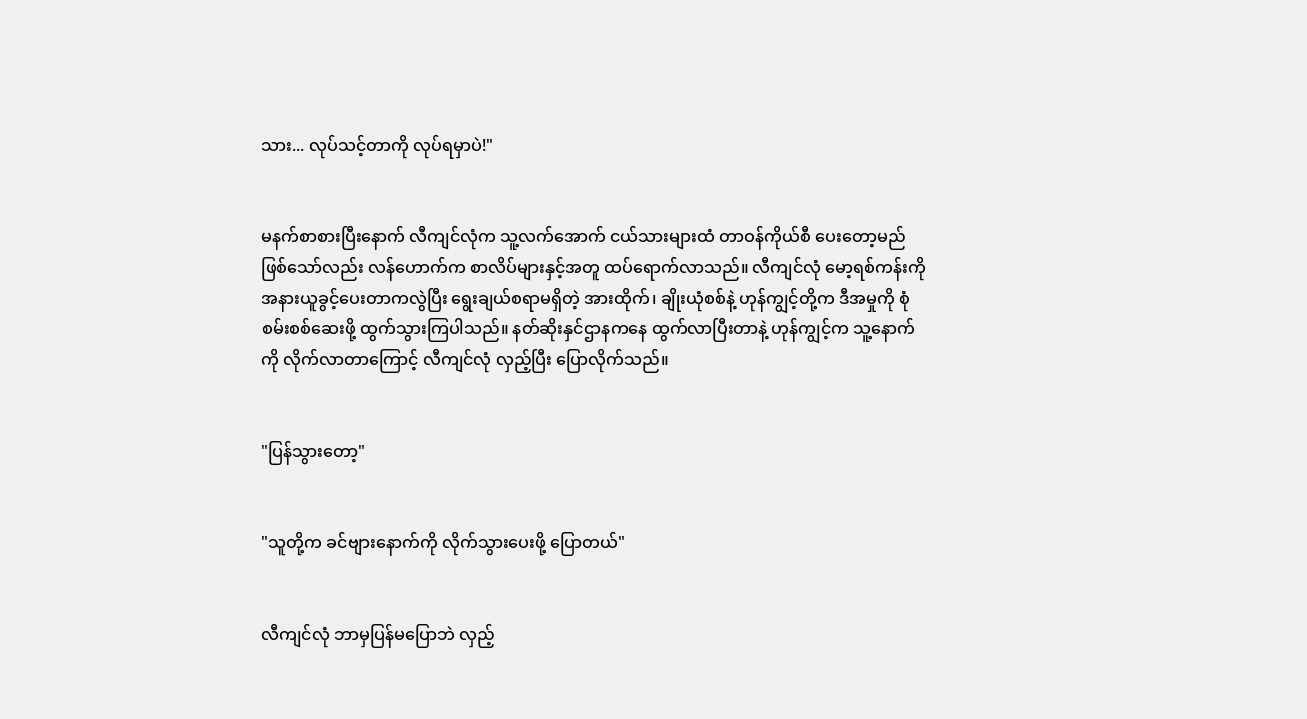သား... လုပ်သင့်တာကို လုပ်ရမှာပဲ!"


မနက်စာစားပြီးနောက် လီကျင်လုံက သူ့လက်အောက် ငယ်သားများထံ တာဝန်ကိုယ်စီ ပေးတော့မည် ဖြစ်သော်လည်း လန်ဟောက်က စာလိပ်များနှင့်အတူ ထပ်ရောက်လာသည်။ လီကျင်လုံ မော့ရစ်ကန်းကို အနားယူခွင့်ပေးတာကလွဲပြီး ရွေးချယ်စရာမရှိတဲ့ အားထိုက်၊ ချိုးယုံစစ်နဲ့ ဟုန်ကျွင့်တို့က ဒီအမှုကို စုံစမ်းစစ်ဆေးဖို့ ထွက်သွားကြပါသည်။ နတ်ဆိုးနှင်ဌာနကနေ ထွက်လာပြီးတာနဲ့ ဟုန်ကျွင့်က သူ့နောက်ကို လိုက်လာတာကြောင့် လီကျင်လုံ လှည့်ပြီး ပြောလိုက်သည်။


"ပြန်သွားတော့"


"သူတို့က ခင်ဗျားနောက်ကို လိုက်သွားပေးဖို့ ပြောတယ်"


လီကျင်လုံ ဘာမှပြန်မပြောဘဲ လှည့်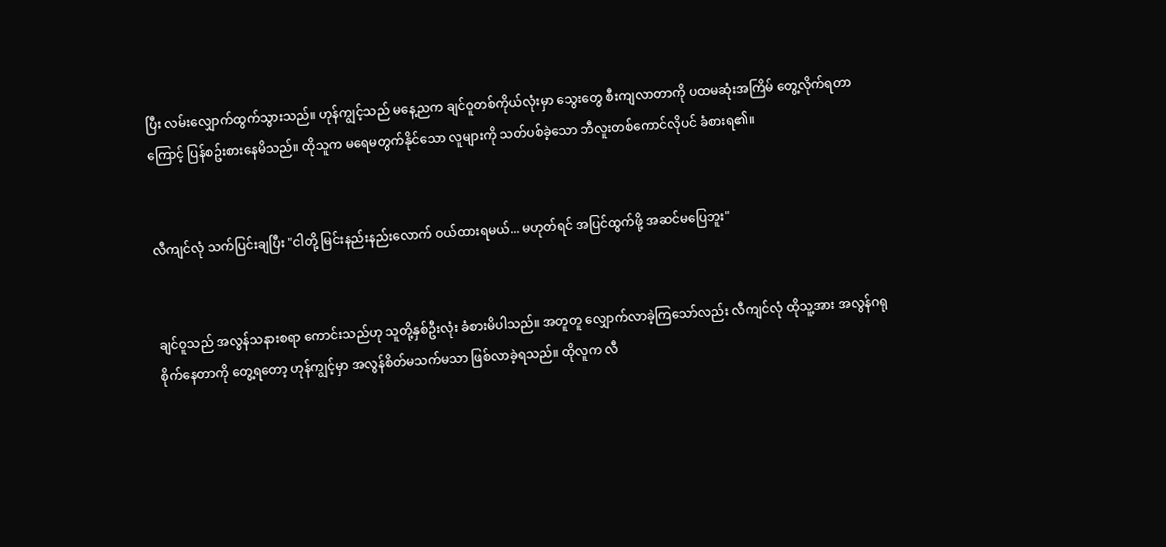ပြီး လမ်းလျှောက်ထွက်သွားသည်။ ဟုန်ကျွင့်သည် မနေ့ညက ချင်ဝူတစ်ကိုယ်လုံးမှာ သွေးတွေ စီးကျလာတာကို ပထမဆုံးအကြိမ် တွေ့လိုက်ရတာကြောင့် ပြန်စဥ်းစားနေမိသည်။ ထိုသူက မရေမတွက်နိုင်သော လူများကို သတ်ပစ်ခဲ့သော ဘီလူးတစ်ကောင်လိုပင် ခံစားရ၏။


လီကျင်လုံ သက်ပြင်းချပြီး "ငါတို့ မြင်းနည်းနည်းလောက် ဝယ်ထားရမယ်... မဟုတ်ရင် အပြင်ထွက်ဖို့ အဆင်မပြေဘူး"


ချင်ဝူသည် အလွန်သနားစရာ ကောင်းသည်ဟု သူတို့နှစ်ဦးလုံး ခံစားမိပါသည်။ အတူတူ လျှောက်လာခဲ့ကြသော်လည်း လီကျင်လုံ ထိုသူ့အား အလွန်ဂရုစိုက်နေတာကို တွေ့ရတော့ ဟုန်ကျွင့်မှာ အလွန်စိတ်မသက်မသာ ဖြစ်လာခဲ့ရသည်။ ထိုလူက လီ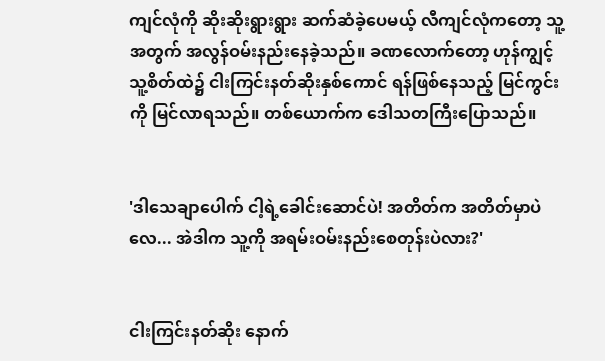ကျင်လုံကို ဆိုးဆိုးရွားရွား ဆက်ဆံခဲ့ပေမယ့် လီကျင်လုံကတော့ သူ့အတွက် အလွန်ဝမ်းနည်းနေခဲ့သည်။ ခဏလောက်တော့ ဟုန်ကျွင့် သူ့စိတ်ထဲ၌ ငါးကြင်းနတ်ဆိုးနှစ်ကောင် ရန်ဖြစ်နေသည့် မြင်ကွင်းကို မြင်လာရသည်။ တစ်ယောက်က ဒေါသတကြီးပြောသည်။


'ဒါသေချာပေါက် ငါ့ရဲ့ခေါင်းဆောင်ပဲ! အတိတ်က အတိတ်မှာပဲလေ... အဲဒါက သူ့ကို အရမ်းဝမ်းနည်းစေတုန်းပဲလား?'


ငါးကြင်းနတ်ဆိုး နောက်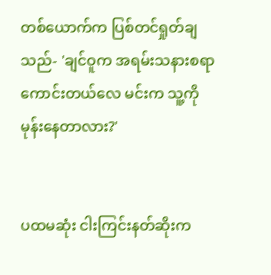တစ်ယောက်က ပြစ်တင်ရှုတ်ချသည်- 'ချင်ဝူက အရမ်းသနားစရာကောင်းတယ်လေ မင်းက သူ့ကို မုန်းနေတာလား?'


ပထမဆုံး ငါးကြင်းနတ်ဆိုးက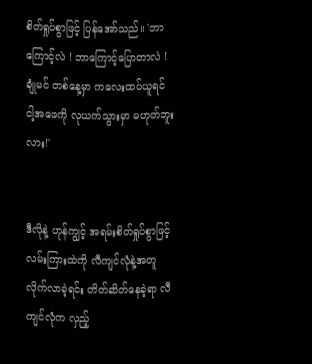စိတ်ရှုပ်စွာဖြင့် ပြန်အော်သည်။ 'ဘာကြောင့်လဲ ! ဘာကြောင့်ပြောတာလဲ ! ချုံမင် တစ်နေ့မှာ ကလေးထပ်ယူရင် ငါ့အဖေကို လုယက်သွားမှာ မဟုတ်ဘူးလား!'


ဒီလိုနဲ့ ဟုန်ကျွင့် အရမ်းစိတ်ရှုပ်စွာဖြင့် လမ်းကြားထဲကို လီကျင်လုံနဲ့အတူ လိုက်လာခဲ့ရင်း တိတ်ဆိတ်နေခဲ့ရာ လီကျင်လုံက လှည့်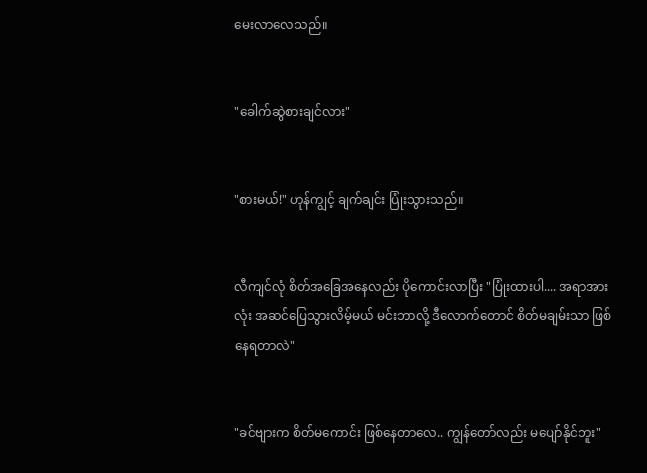မေးလာလေသည်။


"ခေါက်ဆွဲစားချင်လား"


"စားမယ်!" ဟုန်ကျွင့် ချက်ချင်း ပြုံးသွားသည်။


လီကျင်လုံ စိတ်အခြေအနေလည်း ပိုကောင်းလာပြီး "ပြုံးထားပါ.... အရာအားလုံး အဆင်ပြေသွားလိမ့်မယ် မင်းဘာလို့ ဒီလောက်တောင် စိတ်မချမ်းသာ ဖြစ်နေရတာလဲ"


"ခင်ဗျားက စိတ်မကောင်း ဖြစ်နေတာလေ.. ကျွန်တော်လည်း မပျော်နိုင်ဘူး"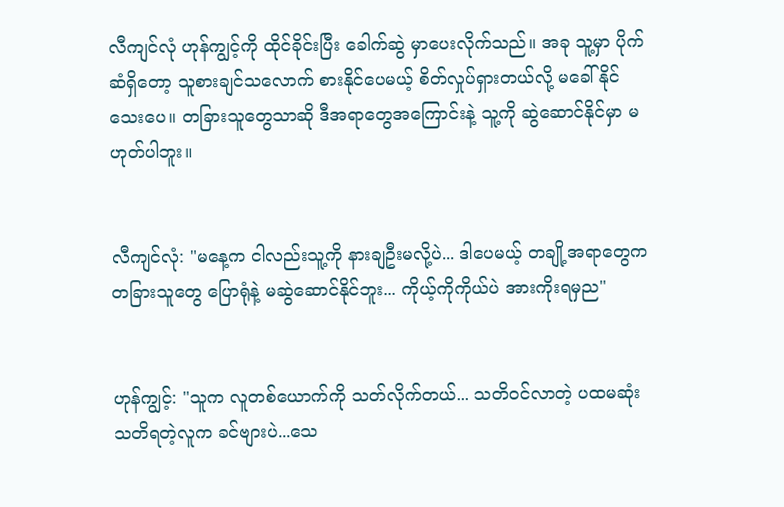လီကျင်လုံ ဟုန်ကျွင့်ကို ထိုင်ခိုင်းပြီး ခေါက်ဆွဲ မှာပေးလိုက်သည်။ အခု သူ့မှာ ပိုက်ဆံရှိတော့ သူစားချင်သလောက် စားနိုင်ပေမယ့် စိတ်လှုပ်ရှားတယ်လို့ မခေါ်နိုင်သေးပေ။ တခြားသူတွေသာဆို ဒီအရာတွေအကြောင်းနဲ့ သူ့ကို ဆွဲဆောင်နိုင်မှာ မဟုတ်ပါဘူး။


လီကျင်လုံ: "မနေ့က ငါလည်းသူ့ကို နားချဦးမလို့ပဲ... ဒါပေမယ့် တချို့အရာတွေက တခြားသူတွေ ပြောရုံနဲ့ မဆွဲဆောင်နိုင်ဘူး... ကိုယ့်ကိုကိုယ်ပဲ အားကိုးရမှည"


ဟုန်ကျွင့်: "သူက လူတစ်ယောက်ကို သတ်လိုက်တယ်... သတိဝင်လာတဲ့ ပထမဆုံး သတိရတဲ့လူက ခင်ဗျားပဲ...သေ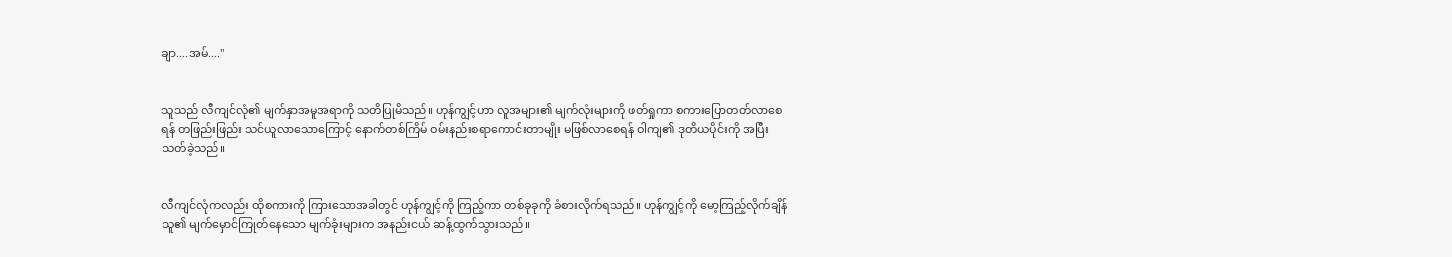ချာ....အမ်...."


သူသည် လီကျင်လုံ၏ မျက်နှာအမူအရာကို သတိပြုမိသည်။ ဟုန်ကျွင့်ဟာ လူအများ၏ မျက်လုံးများကို ဖတ်ရှုကာ စကားပြောတတ်လာစေရန် တဖြည်းဖြည်း သင်ယူလာသောကြောင့် နောက်တစ်ကြိမ် ဝမ်းနည်းစရာကောင်းတာမျိုး မဖြစ်လာစေရန် ဝါကျ၏ ဒုတိယပိုင်းကို အပြီးသတ်ခဲ့သည်။


လီကျင်လုံကလည်း ထိုစကားကို ကြားသောအခါတွင် ဟုန်ကျွင့်ကို ကြည့်ကာ တစ်ခုခုကို ခံစားလိုက်ရသည်။ ဟုန်ကျွင့်ကို မော့ကြည့်လိုက်ချိန် သူ၏ မျက်မှောင်ကြုတ်နေသော မျက်ခုံးများက အနည်းငယ် ဆန့်ထွက်သွားသည်။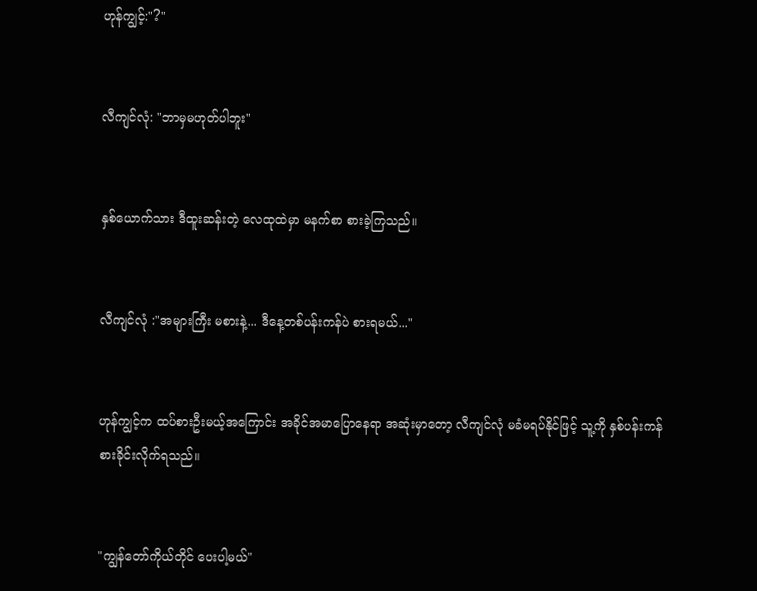ဟုန်ကျွင့်:"?"


လီကျင်လုံ: "ဘာမှမဟုတ်ပါဘူး"


နှစ်ယောက်သား ဒီထူးဆန်းတဲ့ လေထုထဲမှာ မနက်စာ စားခဲ့ကြသည်။


လီကျင်လုံ :"အများကြီး မစားနဲ့... ဒီနေ့တစ်ပန်းကန်ပဲ စားရမယ်..."


ဟုန်ကျွင့်က ထပ်စားဦးမယ့်အကြောင်း အခိုင်အမာပြောနေရာ အဆုံးမှာတော့ လီကျင်လုံ မခံမရပ်နိုင်ဖြင့် သူ့ကို နှစ်ပန်းကန်စားခိုင်းလိုက်ရသည်။


"ကျွန်တော်ကိုယ်တိုင် ပေးပါ့မယ်"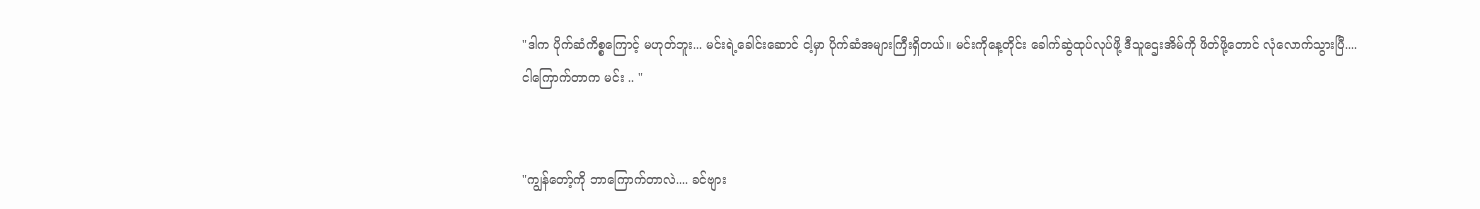"ဒါက ပိုက်ဆံကိစ္စကြောင့် မဟုတ်ဘူး... မင်းရဲ့ခေါင်းဆောင် ငါ့မှာ ပိုက်ဆံအများကြီးရှိတယ်။ မင်းကိုနေ့တိုင်း ခေါက်ဆွဲထုပ်လုပ်ဖို့ ဒီသူဌေးအိမ်ကို ဖိတ်ဖို့တောင် လုံလောက်သွားပြီ.... ငါကြောက်တာက မင်း .. "


"ကျွန်တော့်ကို ဘာကြောက်တာလဲ.... ခင်ဗျား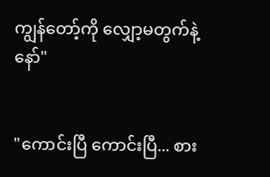ကျွန်တော့်ကို လျှော့မတွက်နဲ့နော်"


"ကောင်းပြီ ကောင်းပြီ... စား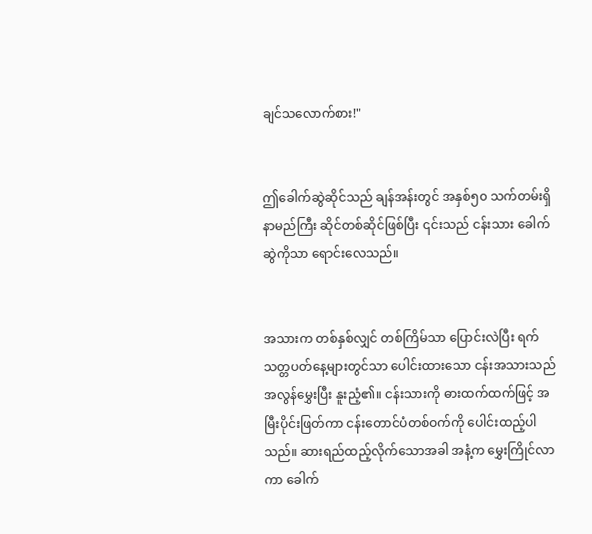ချင်သလောက်စား!"


ဤခေါက်ဆွဲဆိုင်သည် ချန်အန်းတွင် အနှစ်၅၀ သက်တမ်းရှိ နာမည်ကြီး ဆိုင်တစ်ဆိုင်ဖြစ်ပြီး ၎င်းသည် ငန်းသား ခေါက်ဆွဲကိုသာ ရောင်းလေသည်။


အသားက တစ်နှစ်လျှင် တစ်ကြိမ်သာ ပြောင်းလဲပြီး ရက်သတ္တပတ်နေ့များတွင်သာ ပေါင်းထားသော ငန်းအသားသည် အလွန်မွှေးပြီး နူးညံ့၏။ ငန်းသားကို ဓားထက်ထက်ဖြင့် အမြီးပိုင်းဖြတ်ကာ ငန်းတောင်ပံတစ်ဝက်ကို ပေါင်းထည့်ပါသည်။ ဆားရည်ထည့်လိုက်သောအခါ အနံ့က မွှေးကြိုင်လာကာ ခေါက်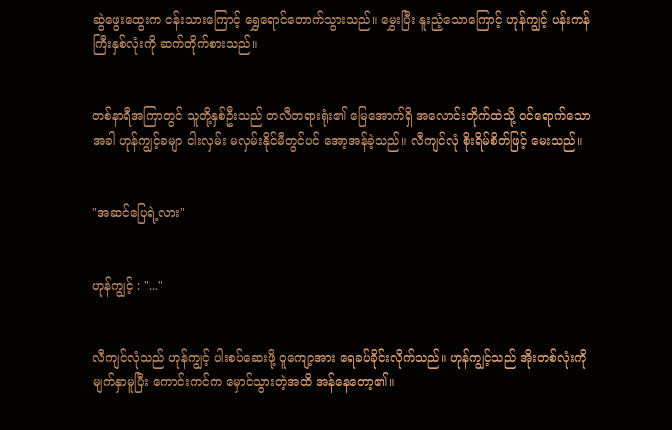ဆွဲဖွေးထွေးက ငန်းသားကြောင့် ရွှေရောင်တောက်သွားသည်။ မွှေးပြီး နူးညံ့သောကြောင့် ဟုန်ကျွင့် ပန်းကန်ကြီးနှစ်လုံးကို ဆက်တိုက်စားသည်။


တစ်နာရီအကြာတွင် သူတို့နှစ်ဦးသည် တလီတရားရုံး၏ မြေအောက်ရှိ အလောင်းတိုက်ထဲသို့ ဝင်ရောက်သောအခါ ဟုန်ကျွင့်ခမျာ ငါးလှမ်း မလှမ်းနိုင်မီတွင်ပင် အော့အန်ခဲ့သည်။ လီကျင်လုံ စိုးရိမ်စိတ်ဖြင့် မေးသည်။


"အဆင်ပြေရဲ့လား"


ဟုန်ကျွင့် : "..."


လီကျင်လုံသည် ဟုန်ကျွင့် ပါးစပ်ဆေးဖို့ ဝူကျော့အား ရေခပ်ခိုင်းလိုက်သည်။ ဟုန်ကျွင့်သည် အိုးတစ်လုံးကို မျက်နှာမူပြီး ကောင်းကင်က မှောင်သွားတဲ့အထိ အန်နေတော့၏။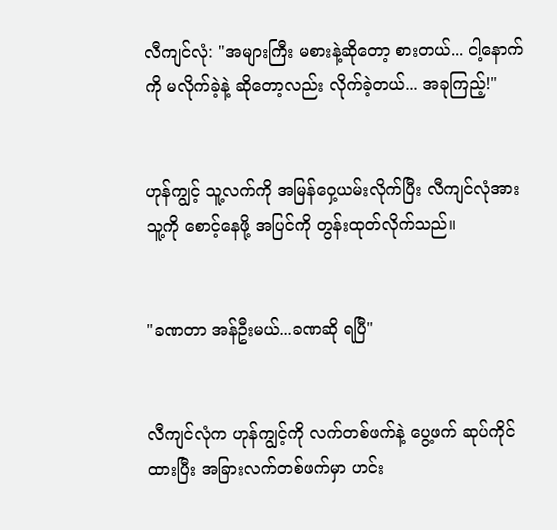လီကျင်လုံ: "အများကြီး မစားနဲ့ဆိုတော့ စားတယ်... ငါ့နောက်ကို မလိုက်ခဲ့နဲ့ ဆိုတော့လည်း လိုက်ခဲ့တယ်... အခုကြည့်!"


ဟုန်ကျွင့် သူ့လက်ကို အမြန်ဝှေ့ယမ်းလိုက်ပြီး လီကျင်လုံအား သူ့ကို စောင့်နေဖို့ အပြင်ကို တွန်းထုတ်လိုက်သည်။


"ခဏတာ အန်ဦးမယ်...ခဏဆို ရပြီ"


လီကျင်လုံက ဟုန်ကျွင့်ကို လက်တစ်ဖက်နဲ့ ပွေ့ဖက် ဆုပ်ကိုင်ထားပြီး အခြားလက်တစ်ဖက်မှာ ဟင်း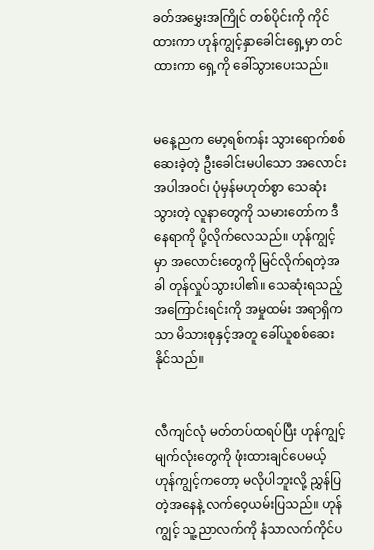ခတ်အမွှေးအကြိုင် တစ်ပိုင်းကို ကိုင်ထားကာ ဟုန်ကျွင့်နှာခေါင်းရှေ့မှာ တင်ထားကာ ရှေ့ကို ခေါ်သွားပေးသည်။


မနေ့ညက မော့ရစ်ကန်း သွားရောက်စစ်ဆေးခဲ့တဲ့ ဦးခေါင်းမပါသော အလောင်းအပါအဝင်၊ ပုံမှန်မဟုတ်စွာ သေဆုံးသွားတဲ့ လူနာတွေကို သမားတော်က ဒီနေရာကို ပို့လိုက်လေသည်။ ဟုန်ကျွင့်မှာ အလောင်းတွေကို မြင်လိုက်ရတဲ့အခါ တုန်လှုပ်သွားပါ၏။ သေဆုံးရသည့် အကြောင်းရင်းကို အမှုထမ်း အရာရှိကသာ မိသားစုနှင့်အတူ ခေါ်ယူစစ်ဆေးနိုင်သည်။


လီကျင်လုံ မတ်တပ်ထရပ်ပြီး ဟုန်ကျွင့် မျက်လုံးတွေကို ဖုံးထားချင်ပေမယ့် ဟုန်ကျွင့်ကတော့ မလိုပါဘူးလို့ ညွှန်ပြတဲ့အနေနဲ့ လက်ဝေ့ယမ်းပြသည်။ ဟုန်ကျွင့် သူ့ညာလက်ကို နံသာလက်ကိုင်ပ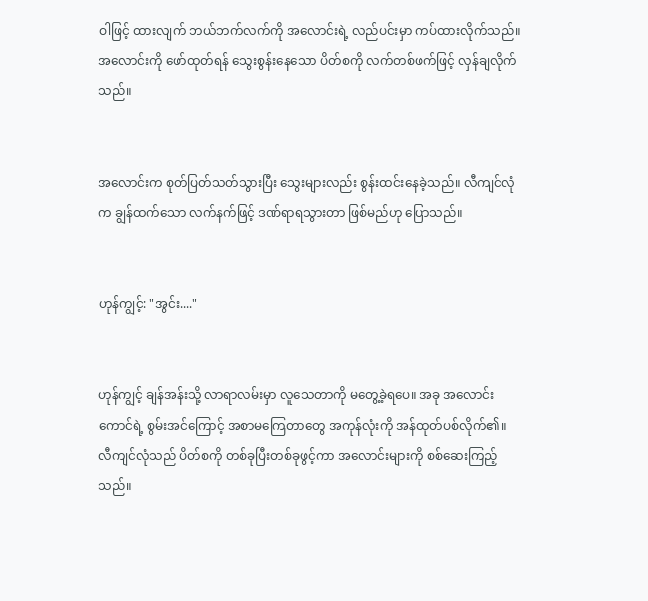ဝါဖြင့် ထားလျက် ဘယ်ဘက်လက်ကို အလောင်းရဲ့ လည်ပင်းမှာ ကပ်ထားလိုက်သည်။ အလောင်းကို ဖော်ထုတ်ရန် သွေးစွန်းနေသော ပိတ်စကို လက်တစ်ဖက်ဖြင့် လှန်ချလိုက်သည်။


အလောင်းက စုတ်ပြတ်သတ်သွားပြီး သွေးများလည်း စွန်းထင်းနေခဲ့သည်။ လီကျင်လုံက ချွန်ထက်သော လက်နက်ဖြင့် ဒဏ်ရာရသွားတာ ဖြစ်မည်ဟု ပြောသည်။


ဟုန်ကျွင့်: "အွင်း...."


ဟုန်ကျွင့် ချန်အန်းသို့ လာရာလမ်းမှာ လူသေတာကို မတွေ့ခဲ့ရပေ။ အခု အလောင်းကောင်ရဲ့ စွမ်းအင်ကြောင့် အစာမကြေတာတွေ အကုန်လုံးကို အန်ထုတ်ပစ်လိုက်၏။ လီကျင်လုံသည် ပိတ်စကို တစ်ခုပြီးတစ်ခုဖွင့်ကာ အလောင်းများကို စစ်ဆေးကြည့်သည်။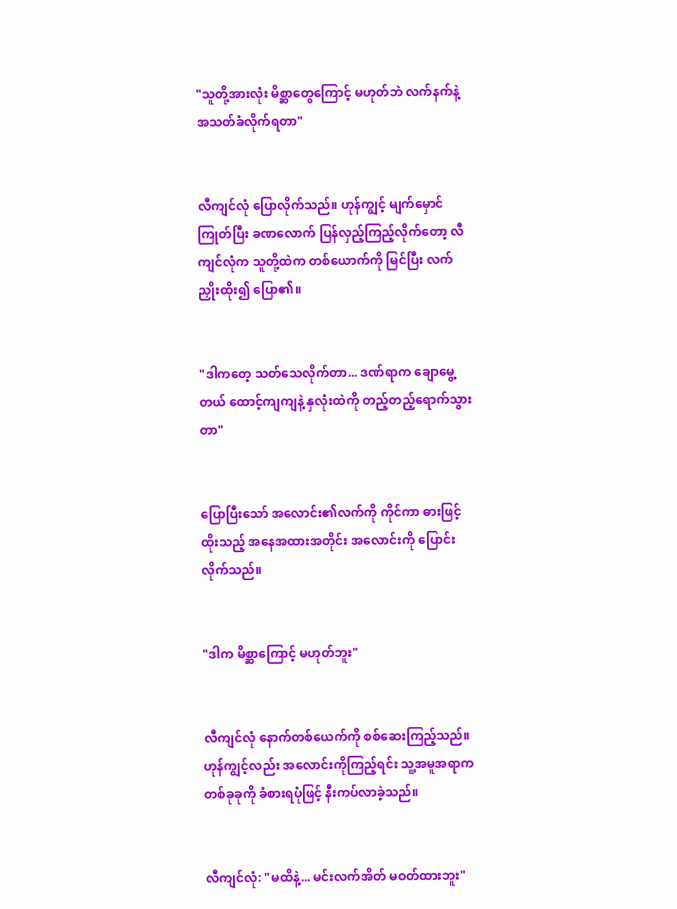"သူတို့အားလုံး မိစ္ဆာတွေကြောင့် မဟုတ်ဘဲ လက်နက်နဲ့ အသတ်ခံလိုက်ရတာ"


လီကျင်လုံ ပြောလိုက်သည်။ ဟုန်ကျွင့် မျက်မှောင်ကြုတ်ပြီး ခဏလောက် ပြန်လှည့်ကြည့်လိုက်တော့ လီကျင်လုံက သူတို့ထဲက တစ်ယောက်ကို မြင်ပြီး လက်ညှိုးထိုး၍ ပြော၏။


"ဒါကတေ့ သတ်သေလိုက်တာ... ဒဏ်ရာက ချောမွေ့တယ် ထောင့်ကျကျနဲ့ နှလုံးထဲကို တည့်တည့်ရောက်သွားတာ"


ပြောပြီးသော် အလောင်း၏လက်ကို ကိုင်ကာ ဓားဖြင့် ထိုးသည့် အနေအထားအတိုင်း အလောင်းကို ပြောင်းလိုက်သည်။


"ဒါက မိစ္ဆာကြောင့် မဟုတ်ဘူး"


လီကျင်လုံ နောက်တစ်ယေက်ကို စစ်ဆေးကြည့်သည်။ ဟုန်ကျွင့်လည်း အလောင်းကိုကြည့်ရင်း သူ့အမူအရာက တစ်ခုခုကို ခံစားရပုံဖြင့် နီးကပ်လာခဲ့သည်။


လီကျင်လုံ: "မထိနဲ့... မင်းလက်အိတ် မဝတ်ထားဘူး"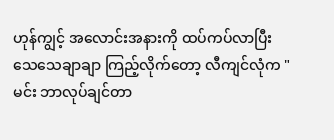ဟုန်ကျွင့် အလောင်းအနားကို ထပ်ကပ်လာပြီး သေသေချာချာ ကြည့်လိုက်တော့ လီကျင်လုံက "မင်း ဘာလုပ်ချင်တာ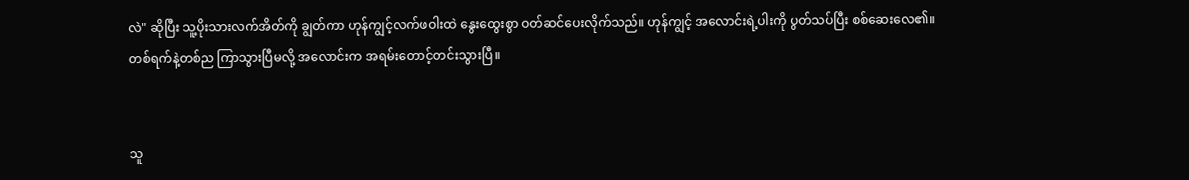လဲ" ဆိုပြီး သူ့ပိုးသားလက်အိတ်ကို ချွတ်ကာ ဟုန်ကျွင့်လက်ဖဝါးထဲ နွေးထွေးစွာ ဝတ်ဆင်ပေးလိုက်သည်။ ဟုန်ကျွင့် အလောင်းရဲ့ပါးကို ပွတ်သပ်ပြီး စစ်ဆေးလေ၏။ တစ်ရက်နဲ့တစ်ည ကြာသွားပြီမလို့ အလောင်းက အရမ်းတောင့်တင်းသွားပြီ။


သူ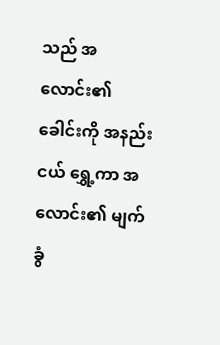သည် အလောင်း၏ခေါင်းကို အနည်းငယ် ရွှေ့ကာ အလောင်း၏ မျက်ခွံ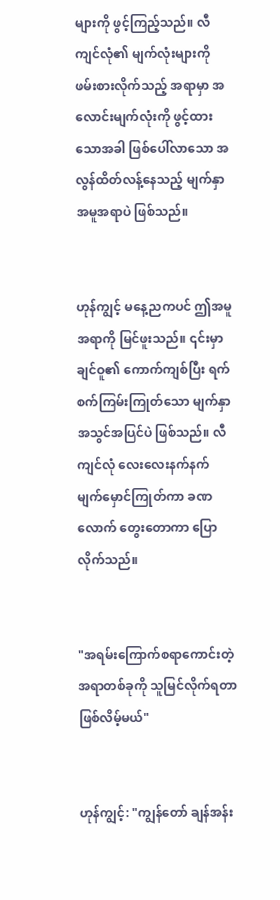များကို ဖွင့်ကြည့်သည်။ လီကျင်လုံ၏ မျက်လုံးများကို ဖမ်းစားလိုက်သည့် အရာမှာ အလောင်းမျက်လုံးကို ဖွင့်ထားသောအခါ ဖြစ်ပေါ်လာသော အလွန်ထိတ်လန့်နေသည့် မျက်နှာအမူအရာပဲ ဖြစ်သည်။


ဟုန်ကျွင့် မနေ့ညကပင် ဤအမူအရာကို မြင်ဖူးသည်။ ၎င်းမှာ ချင်ဝူ၏ ကောက်ကျစ်ပြီး ရက်စက်ကြမ်းကြုတ်သော မျက်နှာအသွင်အပြင်ပဲ ဖြစ်သည်။ လီကျင်လုံ လေးလေးနက်နက် မျက်မှောင်ကြုတ်ကာ ခဏလောက် တွေးတောကာ ပြောလိုက်သည်။


"အရမ်းကြောက်စရာကောင်းတဲ့ အရာတစ်ခုကို သူမြင်လိုက်ရတာ ဖြစ်လိမ့်မယ်"


ဟုန်ကျွင့်: "ကျွန်တော် ချန်အန်း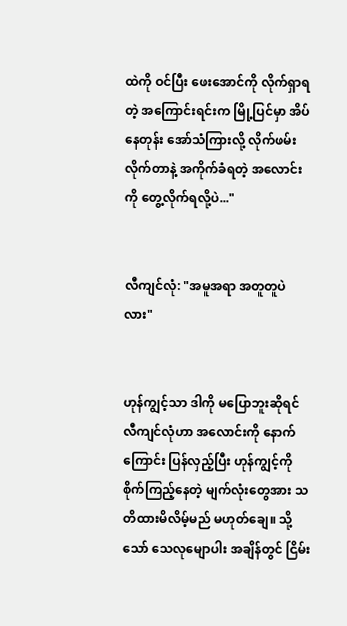ထဲကို ဝင်ပြီး ဖေးအောင်ကို လိုက်ရှာရတဲ့ အကြောင်းရင်းက မြို့ပြင်မှာ အိပ်နေတုန်း အော်သံကြားလို့ လိုက်ဖမ်းလိုက်တာနဲ့ အကိုက်ခံရတဲ့ အလောင်းကို တွေ့လိုက်ရလို့ပဲ..."


လီကျင်လုံ: "အမူအရာ အတူတူပဲလား"


ဟုန်ကျွင့်သာ ဒါကို မပြောဘူးဆိုရင် လီကျင်လုံဟာ အလောင်းကို နောက်ကြောင်း ပြန်လှည့်ပြီး ဟုန်ကျွင့်ကို စိုက်ကြည့်နေတဲ့ မျက်လုံးတွေအား သတိထားမိလိမ့်မည် မဟုတ်ချေ။ သို့သော် သေလုမျောပါး အချိန်တွင် ငြိမ်း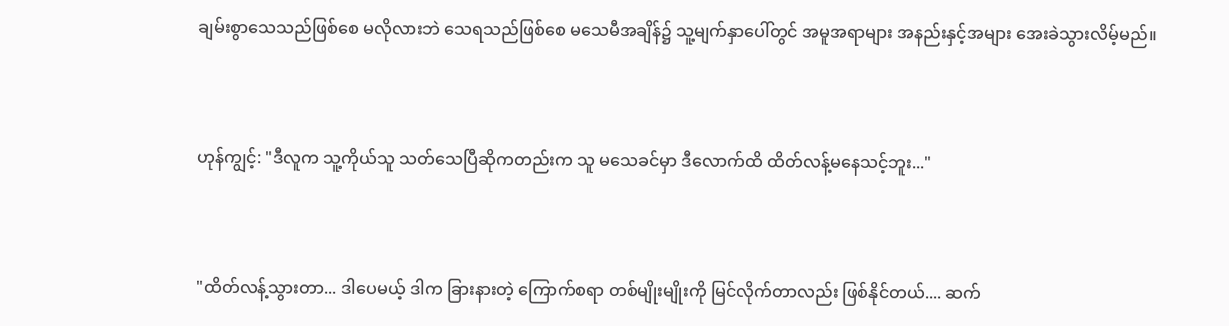ချမ်းစွာသေသည်ဖြစ်စေ မလိုလားဘဲ သေရသည်ဖြစ်စေ မသေမီအချိန်၌ သူ့မျက်နှာပေါ်တွင် အမူအရာများ အနည်းနှင့်အများ အေးခဲသွားလိမ့်မည်။


ဟုန်ကျွင့်: "ဒီလူက သူ့ကိုယ်သူ သတ်သေပြီဆိုကတည်းက သူ မသေခင်မှာ ဒီလောက်ထိ ထိတ်လန့်မနေသင့်ဘူး..."


"ထိတ်လန့်သွားတာ... ဒါပေမယ့် ဒါက ခြားနားတဲ့ ကြောက်စရာ တစ်မျိုးမျိုးကို မြင်လိုက်တာလည်း ဖြစ်နိုင်တယ်.... ဆက်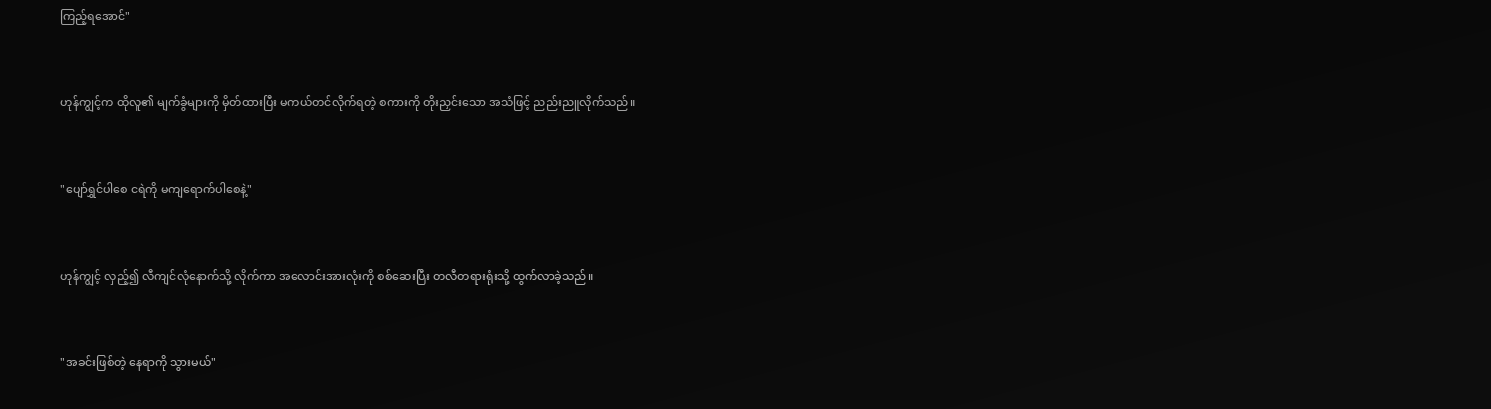ကြည့်ရအောင်"


ဟုန်ကျွင့်က ထိုလူ၏ မျက်ခွံများကို မှိတ်ထားပြီး မကယ်တင်လိုက်ရတဲ့ စကားကို တိုးညှင်းသော အသံဖြင့် ညည်းညူလိုက်သည်။


"ပျော်ရွှင်ပါစေ ငရဲကို မကျရောက်ပါစေနဲ့"


ဟုန်ကျွင့် လှည့်၍ လီကျင်လုံနောက်သို့ လိုက်ကာ အလောင်းအားလုံးကို စစ်ဆေးပြီး တလီတရားရုံးသို့ ထွက်လာခဲ့သည်။


"အခင်းဖြစ်တဲ့ နေရာကို သွားမယ်"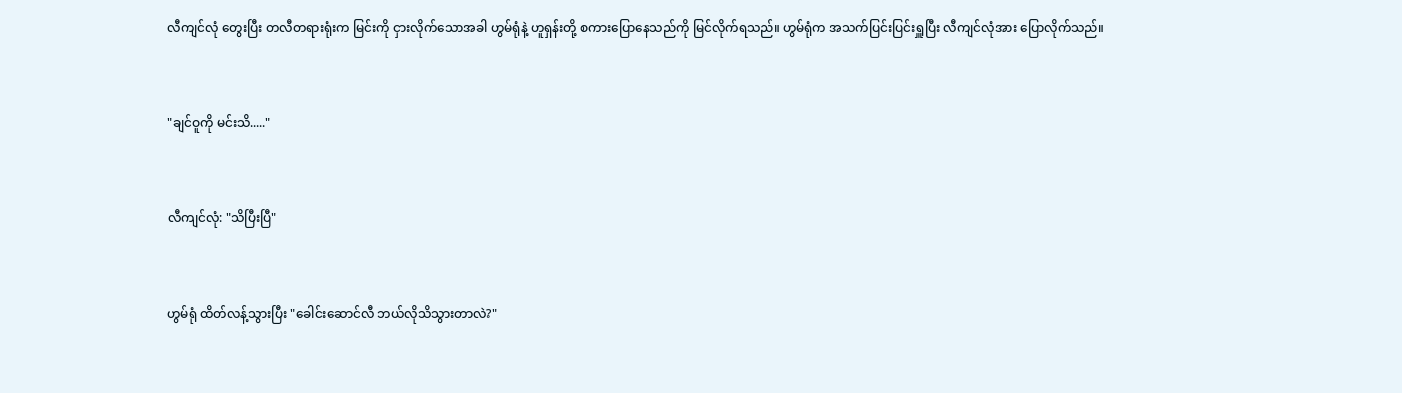လီကျင်လုံ တွေးပြီး တလီတရားရုံးက မြင်းကို ငှားလိုက်သောအခါ ဟွမ်ရုံနဲ့ ဟူရှန်းတို့ စကားပြောနေသည်ကို မြင်လိုက်ရသည်။ ဟွမ်ရုံက အသက်ပြင်းပြင်းရှူပြီး လီကျင်လုံအား ပြောလိုက်သည်။


"ချင်ဝူကို မင်းသိ....."


လီကျင်လုံ: "သိပြီးပြီ"


ဟွမ်ရုံ ထိတ်လန့်သွားပြီး "ခေါင်းဆောင်လီ ဘယ်လိုသိသွားတာလဲ?"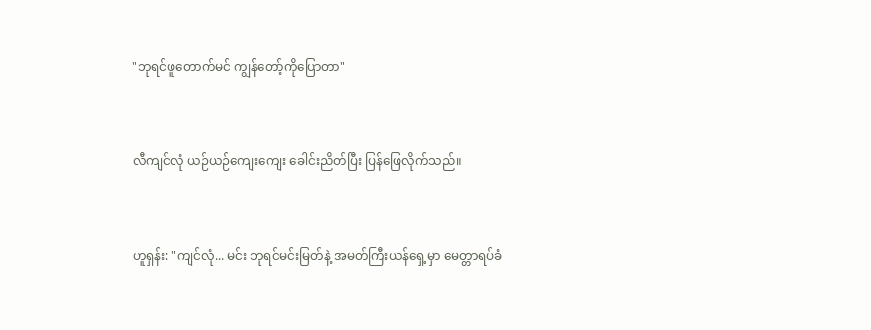"ဘုရင်ဖူတောက်မင် ကျွန်တော့်ကိုပြောတာ"


လီကျင်လုံ ယဉ်ယဉ်ကျေးကျေး ခေါင်းညိတ်ပြီး ပြန်ဖြေလိုက်သည်။


ဟူရှန်း: "ကျင်လုံ... မင်း ဘုရင်မင်းမြတ်နဲ့ အမတ်ကြီးယန်ရှေ့မှာ မေတ္တာရပ်ခံ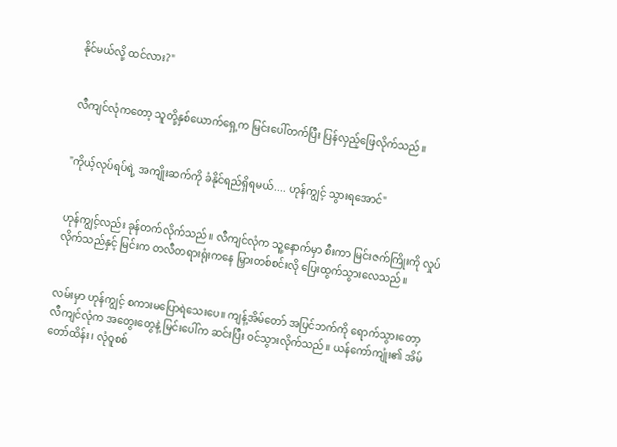နိုင်မယ်လို့ ထင်လား?"


လီကျင်လုံကတော့ သူတို့နှစ်ယောက်ရှေ့က မြင်းပေါ်တက်ပြီး ပြန်လှည့်ဖြေလိုက်သည်။


"ကိုယ့်လုပ်ရပ်ရဲ့ အကျိုးဆက်ကို ခံနိုင်ရည်ရှိရမယ်.... ဟုန်ကျွင့် သွားရအောင်"


ဟုန်ကျွင့်လည်း ခုန်တက်လိုက်သည်။ လီကျင်လုံက သူ့နောက်မှာ စီးကာ မြင်းဇက်ကြိုးကို လှုပ်လိုက်သည်နှင့် မြင်းက တလီတရားရုံးကနေ မြှားတစ်စင်းလို ပြေးထွက်သွားလေသည်။


လမ်းမှာ ဟုန်ကျွင့် စကားမပြောရဲသေးပေ။ ကျန့်အိမ်တော် အပြင်ဘက်ကို ရောက်သွားတော့ လီကျင်လုံက အတွေးတွေနဲ့ မြင်းပေါ်က ဆင်းပြီး ဝင်သွားလိုက်သည်။ ယန်ကော်ကျုံး၏ အိမ်တော်ထိန်း၊ လုံဝူစစ်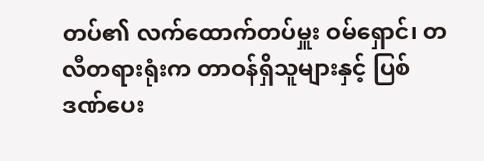တပ်၏ လက်ထောက်တပ်မှူး ဝမ်ရှောင်၊ တလီတရားရုံးက တာဝန်ရှိသူများနှင့် ပြစ်ဒဏ်ပေး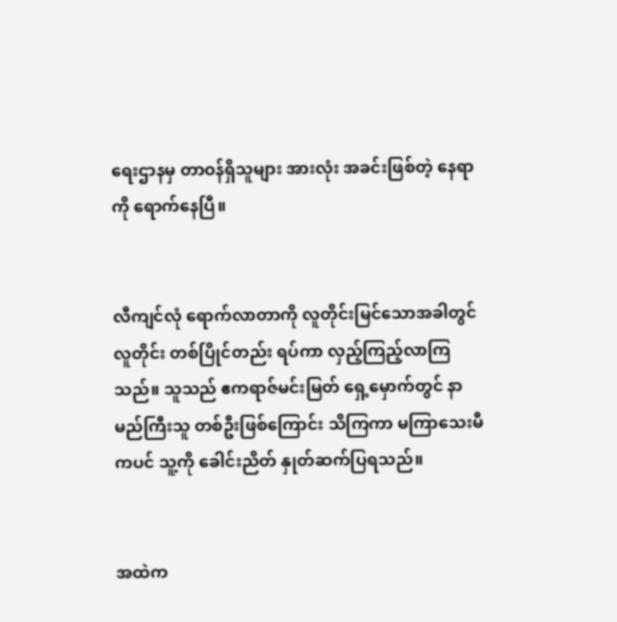ရေးဌာနမှ တာဝန်ရှိသူများ အားလုံး အခင်းဖြစ်တဲ့ နေရာကို ရောက်နေပြီ။


လီကျင်လုံ ရောက်လာတာကို လူတိုင်းမြင်သောအခါတွင် လူတိုင်း တစ်ပြိုင်တည်း ရပ်ကာ လှည့်ကြည့်လာကြသည်။ သူသည် ဧကရာဇ်မင်းမြတ် ရှေ့မှောက်တွင် နာမည်ကြီးသူ တစ်ဦးဖြစ်ကြောင်း သိကြကာ မကြာသေးမီကပင် သူ့ကို ခေါင်းညိတ် နှုတ်ဆက်ပြရသည်။


အထဲက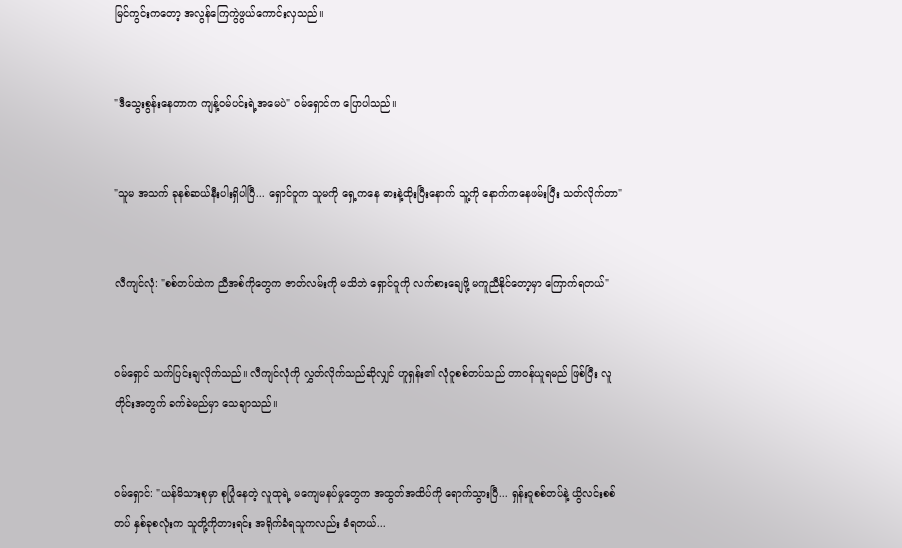မြင်ကွင်းကတော့ အလွန်ကြေကွဲဖွယ်ကောင်းလှသည်။


"ဒီသွေးစွန်းနေတာက ကျန့်ဝမ်ပင်းရဲ့အမေပဲ" ဝမ်ရှောင်က ပြောပါသည်။


"သူမ အသက် ခုနစ်ဆယ်နီးပါးရှိပါပြီ... ရှောင်ဝူက သူမကို ရှေ့ကနေ ဓားနဲ့ထိုးပြီးနောက် သူ့ကို နောက်ကနေဖမ်းပြီး သတ်လိုက်တာ"


လီကျင်လုံ: "စစ်တပ်ထဲက ညီအစ်ကိုတွေက ဇာတ်လမ်းကို မသိဘဲ ရှောင်ဝူကို လက်စားချေဖို့ မကူညီနိုင်တော့မှာ ကြောက်ရတယ်"


ဝမ်ရှောင် သက်ပြင်းချလိုက်သည်။ လီကျင်လုံကို လွှတ်လိုက်သည်ဆိုလျှင် ဟူရှန်း၏ လုံဝူစစ်တပ်သည် တာဝန်ယူရမည် ဖြစ်ပြီး လူတိုင်းအတွက် ခက်ခဲမည်မှာ သေချာသည်။


ဝမ်ရှောင်: "ယန်မိသားစုမှာ စုပြုံနေတဲ့ လူထုရဲ့ မကျေမနပ်မှုတွေက အထွတ်အထိပ်ကို ရောက်သွားပြီ... ရှန်းဝူစစ်တပ်နဲ့ ယွိလင်းစစ်တပ် နှစ်ခုစလုံးက သူတို့ကိုတားရင်း အရိုက်ခံရသူကလည်း ခံရတယ်...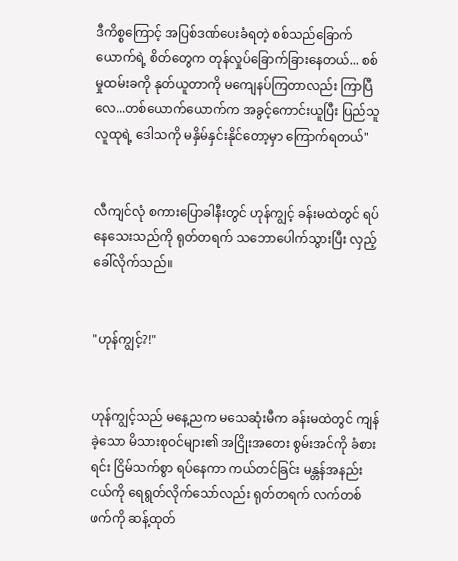ဒီကိစ္စကြောင့် အပြစ်ဒဏ်ပေးခံရတဲ့ စစ်သည်ခြောက်ယောက်ရဲ့ စိတ်တွေက တုန်လှုပ်ခြောက်ခြားနေတယ်... စစ်မှုထမ်းခကို နုတ်ယူတာကို မကျေနပ်ကြတာလည်း ကြာပြီလေ...တစ်ယောက်ယောက်က အခွင့်ကောင်းယူပြီး ပြည်သူလူထုရဲ့ ဒေါသကို မနှိမ်နှင်းနိုင်တော့မှာ ကြောက်ရတယ်"


လီကျင်လုံ စကားပြောခါနီးတွင် ဟုန်ကျွင့် ခန်းမထဲတွင် ရပ်နေသေးသည်ကို ရုတ်တရက် သဘောပေါက်သွားပြီး လှည့်ခေါ်လိုက်သည်။


"ဟုန်ကျွင့်?!"


ဟုန်ကျွင့်သည် မနေ့ညက မသေဆုံးမီက ခန်းမထဲတွင် ကျန်ခဲ့သော မိသားစုဝင်များ၏ အငြိုးအတေး စွမ်းအင်ကို ခံစားရင်း ငြိမ်သက်စွာ ရပ်နေကာ ကယ်တင်ခြင်း မန္တန်အနည်းငယ်ကို ရေရွတ်လိုက်သော်လည်း ရုတ်တရက် လက်တစ်ဖက်ကို ဆန့်ထုတ်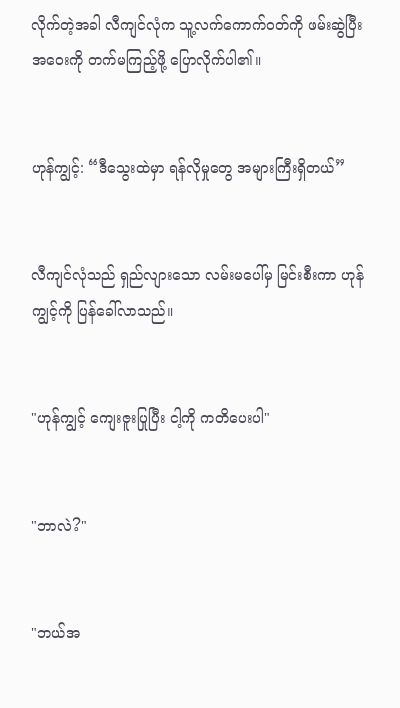လိုက်တဲ့အခါ လီကျင်လုံက သူ့လက်ကောက်ဝတ်ကို ဖမ်းဆွဲပြီး အဝေးကို တက်မကြည့်ဖို့ ပြောလိုက်ပါ၏။


ဟုန်ကျွင့်: “ဒီသွေးထဲမှာ ရန်လိုမှုတွေ အများကြီးရှိတယ်”


လီကျင်လုံသည် ရှည်လျားသော လမ်းမပေါ်မှ မြင်းစီးကာ ဟုန်ကျွင့်ကို ပြန်ခေါ်လာသည်။


"ဟုန်ကျွင့် ကျေးဇူးပြုပြီး ငါ့ကို ကတိပေးပါ"


"ဘာလဲ?"


"ဘယ်အ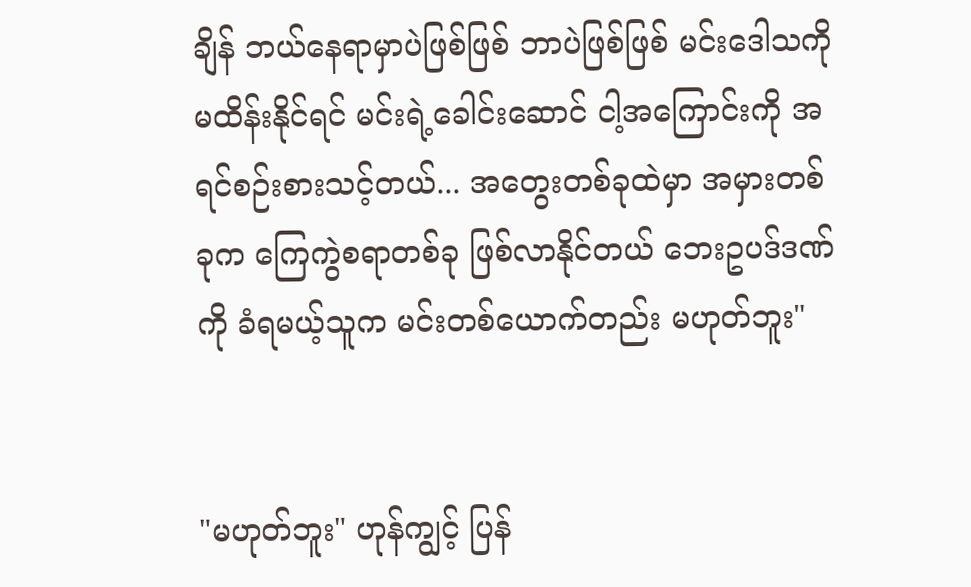ချိန် ဘယ်နေရာမှာပဲဖြစ်ဖြစ် ဘာပဲဖြစ်ဖြစ် မင်းဒေါသကို မထိန်းနိုင်ရင် မင်းရဲ့ခေါင်းဆောင် ငါ့အကြောင်းကို အရင်စဉ်းစားသင့်တယ်... အတွေးတစ်ခုထဲမှာ အမှားတစ်ခုက ကြေကွဲစရာတစ်ခု ဖြစ်လာနိုင်တယ် ဘေးဥပဒ်ဒဏ်ကို ခံရမယ့်သူက မင်းတစ်ယောက်တည်း မဟုတ်ဘူး"


"မဟုတ်ဘူး" ဟုန်ကျွင့် ပြန်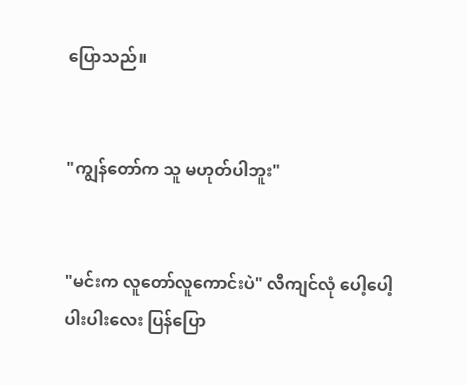ပြောသည်။


"ကျွန်တော်က သူ မဟုတ်ပါဘူး"


"မင်းက လူတော်လူကောင်းပဲ" လီကျင်လုံ ပေါ့ပေါ့ပါးပါးလေး ပြန်ပြော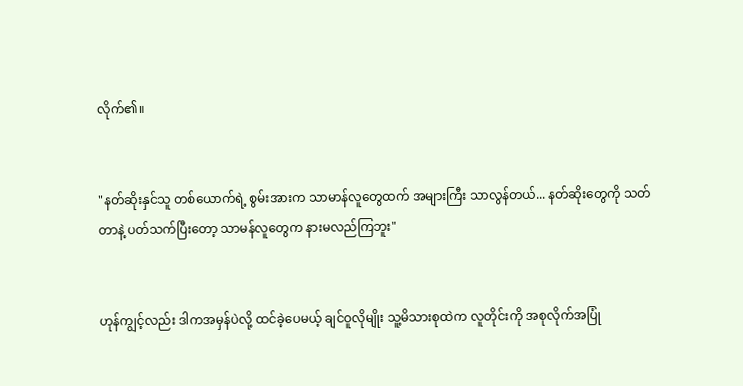လိုက်၏။


"နတ်ဆိုးနှင်သူ တစ်ယောက်ရဲ့ စွမ်းအားက သာမာန်လူတွေထက် အများကြီး သာလွန်တယ်... နတ်ဆိုးတွေကို သတ်တာနဲ့ ပတ်သက်ပြီးတော့ သာမန်လူတွေက နားမလည်ကြဘူး"


ဟုန်ကျွင့်လည်း ဒါကအမှန်ပဲလို့ ထင်ခဲ့ပေမယ့် ချင်ဝူလိုမျိုး သူ့မိသားစုထဲက လူတိုင်းကို အစုလိုက်အပြုံ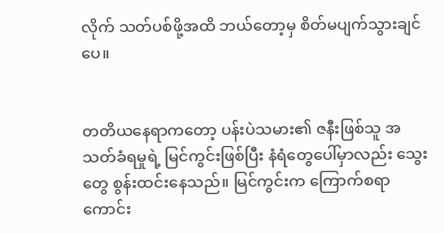လိုက် သတ်ပစ်ဖို့အထိ ဘယ်တော့မှ စိတ်မပျက်သွားချင်ပေ။


တတိယနေရာကတော့ ပန်းပဲသမား၏ ဇနီးဖြစ်သူ အသတ်ခံရမှုရဲ့ မြင်ကွင်းဖြစ်ပြီး နံရံတွေပေါ်မှာလည်း သွေးတွေ စွန်းထင်းနေသည်။ မြင်ကွင်းက ကြောက်စရာ ကောင်း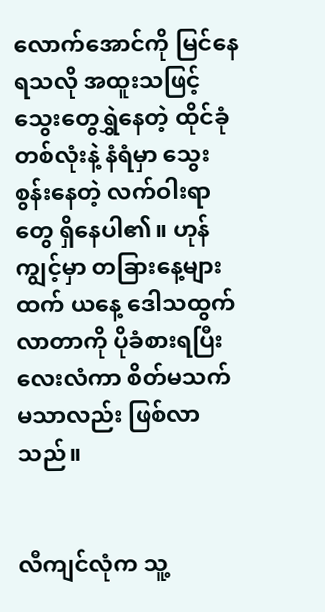လောက်အောင်ကို မြင်နေရသလို အထူးသဖြင့် သွေးတွေရွှဲနေတဲ့ ထိုင်ခုံတစ်လုံးနဲ့ နံရံမှာ သွေးစွန်းနေတဲ့ လက်ဝါးရာတွေ ရှိနေပါ၏။ ဟုန်ကျွင့်မှာ တခြားနေ့များထက် ယနေ့ ဒေါသထွက်လာတာကို ပိုခံစားရပြီး လေးလံကာ စိတ်မသက်မသာလည်း ဖြစ်လာသည်။


လီကျင်လုံက သူ့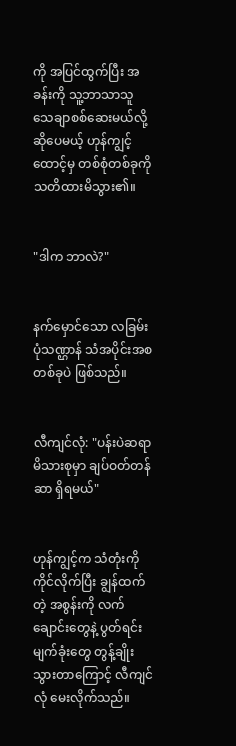ကို အပြင်ထွက်ပြီး အခန်းကို သူ့ဘာသာသူ သေချာစစ်ဆေးမယ်လို့ ဆိုပေမယ့် ဟုန်ကျွင့်ထောင့်မှ တစ်စုံတစ်ခုကို သတိထားမိသွား၏။


"ဒါက ဘာလဲ?"


နက်မှောင်သော လခြမ်းပုံသဏ္ဌာန် သံအပိုင်းအစ တစ်ခုပဲ ဖြစ်သည်။


လီကျင်လုံ: "ပန်းပဲဆရာ မိသားစုမှာ ချပ်ဝတ်တန်ဆာ ရှိရမယ်"


ဟုန်ကျွင့်က သံတုံးကို ကိုင်လိုက်ပြီး ချွန်ထက်တဲ့ အစွန်းကို လက်ချောင်းတွေနဲ့ ပွတ်ရင်း မျက်ခုံးတွေ တွန့်ချိုးသွားတာကြောင့် လီကျင်လုံ မေးလိုက်သည်။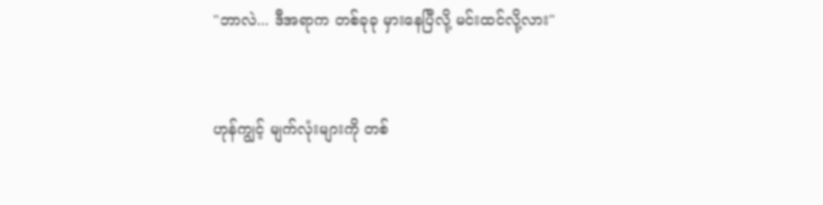"ဘာလဲ... ဒီအရာက တစ်ခုခု မှားနေပြီလို့ မင်းထင်လို့လား"


ဟုန်ကျွင့် မျက်လုံးများကို တစ်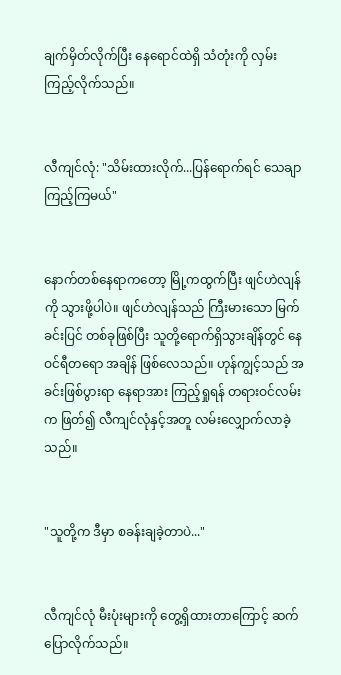ချက်မှိတ်လိုက်ပြီး နေရောင်ထဲရှိ သံတုံးကို လှမ်းကြည့်လိုက်သည်။


လီကျင်လုံ: "သိမ်းထားလိုက်...ပြန်ရောက်ရင် သေချာ ကြည့်ကြမယ်"


နောက်တစ်နေရာကတော့ မြို့ကထွက်ပြီး ဖျင်ဟဲလျန်ကို သွားဖို့ပါပဲ။ ဖျင်ဟဲလျန်သည် ကြီးမားသော မြက်ခင်းပြင် တစ်ခုဖြစ်ပြီး သူတို့ရောက်ရှိသွားချိန်တွင် နေဝင်ရီတရော အချိန် ဖြစ်လေသည်။ ဟုန်ကျွင့်သည် အခင်းဖြစ်ပွားရာ နေရာအား ကြည့်ရှုရန် တရားဝင်လမ်းက ဖြတ်၍ လီကျင်လုံနှင့်အတူ လမ်းလျှောက်လာခဲ့သည်။


"သူတို့က ဒီမှာ စခန်းချခဲ့တာပဲ..."


လီကျင်လုံ မီးပုံးများကို တွေ့ရှိထားတာကြောင့် ဆက်ပြောလိုက်သည်။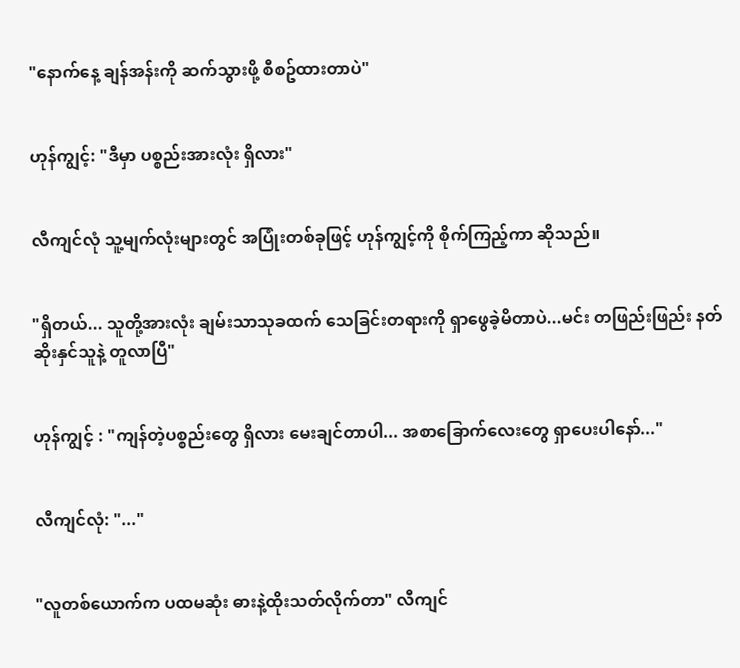"နောက်နေ့ ချန်အန်းကို ဆက်သွားဖို့ စီစဥ်ထားတာပဲ"


ဟုန်ကျွင့်: "ဒီမှာ ပစ္စည်းအားလုံး ရှိလား"


လီကျင်လုံ သူ့မျက်လုံးများတွင် အပြုံးတစ်ခုဖြင့် ဟုန်ကျွင့်ကို စိုက်ကြည့်ကာ ဆိုသည်။


"ရှိတယ်... သူတို့အားလုံး ချမ်းသာသုခထက် သေခြင်းတရားကို ရှာဖွေခဲ့မိတာပဲ...မင်း တဖြည်းဖြည်း နတ်ဆိုးနှင်သူနဲ့ တူလာပြီ"


ဟုန်ကျွင့် : "ကျန်တဲ့ပစ္စည်းတွေ ရှိလား မေးချင်တာပါ... အစာခြောက်လေးတွေ ရှာပေးပါနော်..."


လီကျင်လုံ: "..."


"လူတစ်ယောက်က ပထမဆုံး ဓားနဲ့ထိုးသတ်လိုက်တာ" လီကျင်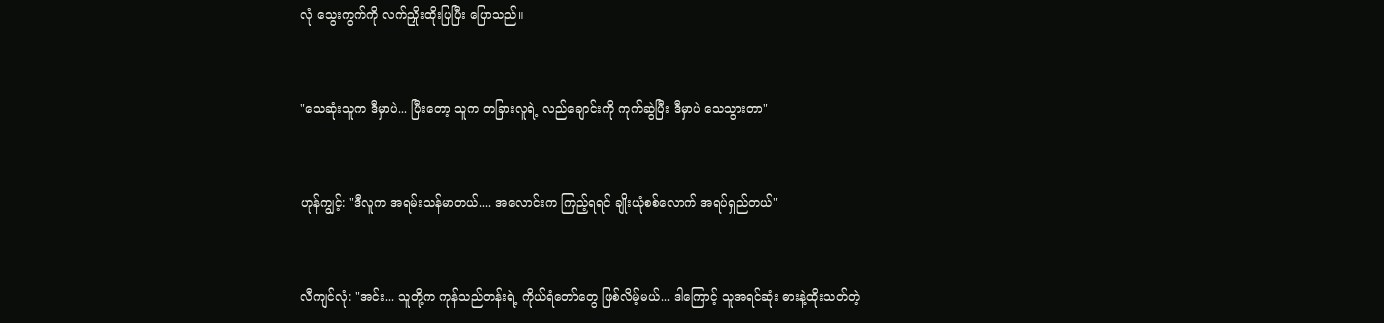လုံ သွေးကွက်ကို လက်ညှိုးထိုးပြပြီး ပြောသည်။


"သေဆုံးသူက ဒီမှာပဲ... ပြီးတော့ သူက တခြားလူရဲ့ လည်ချောင်းကို ကုက်ဆွဲပြီး ဒီမှာပဲ သေသွားတာ"


ဟုန်ကျွင့်: "ဒီလူက အရမ်းသန်မာတယ်.... အလောင်းက ကြည့်ရရင် ချိုးယုံစစ်လောက် အရပ်ရှည်တယ်"


လီကျင်လုံ: "အင်း... သူတို့က ကုန်သည်တန်းရဲ့ ကိုယ်ရံတော်တွေ ဖြစ်လိမ့်မယ်... ဒါကြောင့် သူအရင်ဆုံး ဓားနဲ့ထိုးသတ်တဲ့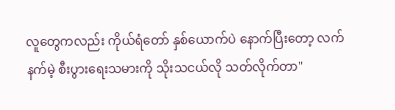လူတွေကလည်း ကိုယ်ရံတော် နှစ်ယောက်ပဲ နောက်ပြီးတော့ လက်နက်မဲ့ စီးပွားရေးသမားကို သိုးသငယ်လို သတ်လိုက်တာ"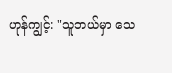ဟုန်ကျွင့်: "သူဘယ်မှာ သေ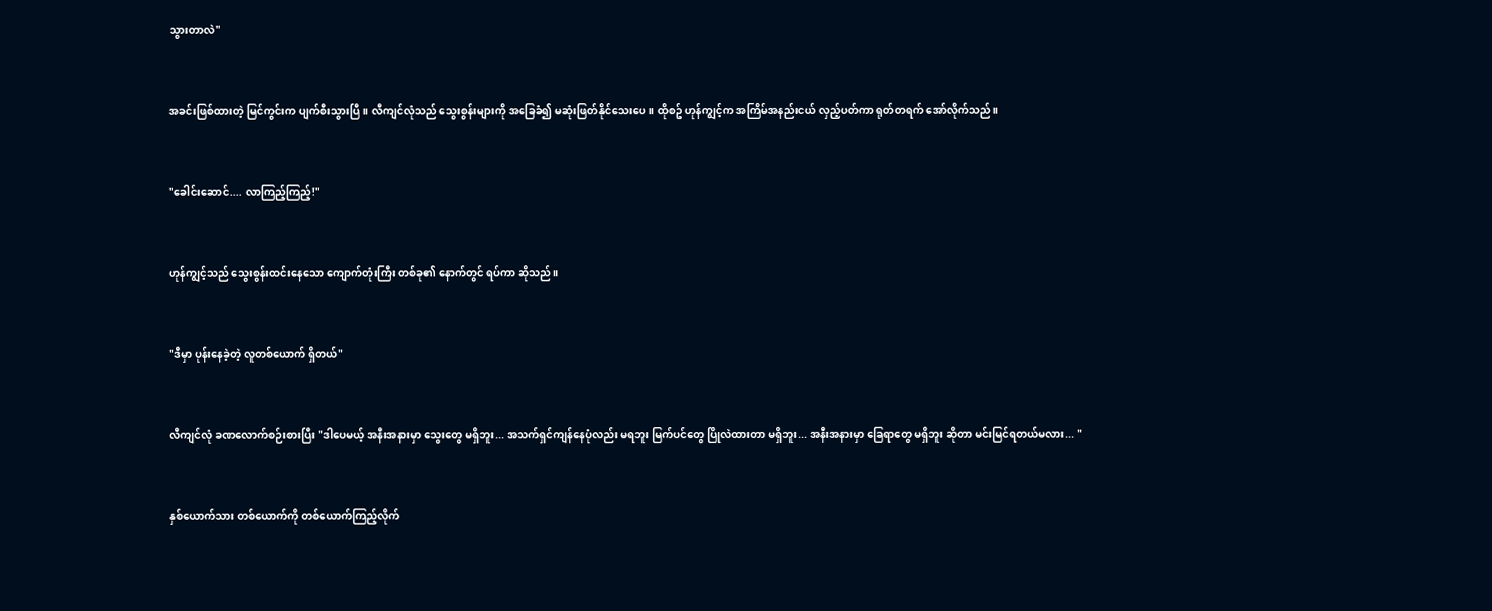သွားတာလဲ"


အခင်းဖြစ်ထားတဲ့ မြင်ကွင်းက ပျက်စီးသွားပြီ။ လီကျင်လုံသည် သွေးစွန်းများကို အခြေခံ၍ မဆုံးဖြတ်နိုင်သေးပေ။ ထိုစဥ် ဟုန်ကျွင့်က အကြိမ်အနည်းငယ် လှည့်ပတ်ကာ ရုတ်တရက် အော်လိုက်သည်။


"ခေါင်းဆောင်.... လာကြည့်ကြည့်!"


ဟုန်ကျွင့်သည် သွေးစွန်းထင်းနေသော ကျောက်တုံးကြီး တစ်ခု၏ နောက်တွင် ရပ်ကာ ဆိုသည်။


"ဒီမှာ ပုန်းနေခဲ့တဲ့ လူတစ်ယောက် ရှိတယ်"


လီကျင်လုံ ခဏလောက်စဉ်းစားပြီး "ဒါပေမယ့် အနီးအနားမှာ သွေးတွေ မရှိဘူး... အသက်ရှင်ကျန်နေပုံလည်း မရဘူး မြက်ပင်တွေ ပြိုလဲထားတာ မရှိဘူး... အနီးအနားမှာ ခြေရာတွေ မရှိဘူး ဆိုတာ မင်းမြင်ရတယ်မလား... "


နှစ်ယောက်သား တစ်ယောက်ကို တစ်ယောက်ကြည့်လိုက်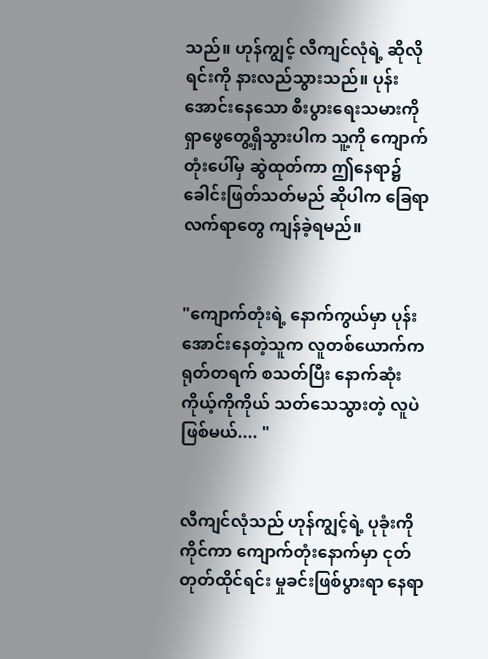သည်။ ဟုန်ကျွင့် လီကျင်လုံရဲ့ ဆိုလိုရင်းကို နားလည်သွားသည်။ ပုန်းအောင်းနေသော စီးပွားရေးသမားကို ရှာဖွေတွေ့ရှိသွားပါက သူ့ကို ကျောက်တုံးပေါ်မှ ဆွဲထုတ်ကာ ဤနေရာ၌ ခေါင်းဖြတ်သတ်မည် ဆိုပါက ခြေရာလက်ရာတွေ ကျန်ခဲ့ရမည်။


"ကျောက်တုံးရဲ့ နောက်ကွယ်မှာ ပုန်းအောင်းနေတဲ့သူက လူတစ်ယောက်က ရုတ်တရက် စသတ်ပြီး နောက်ဆုံး ကိုယ့်ကိုကိုယ် သတ်သေသွားတဲ့ လူပဲ ဖြစ်မယ်.... "


လီကျင်လုံသည် ဟုန်ကျွင့်ရဲ့ ပုခုံးကိုကိုင်ကာ ကျောက်တုံးနောက်မှာ ငုတ်တုတ်ထိုင်ရင်း မှုခင်းဖြစ်ပွားရာ နေရာ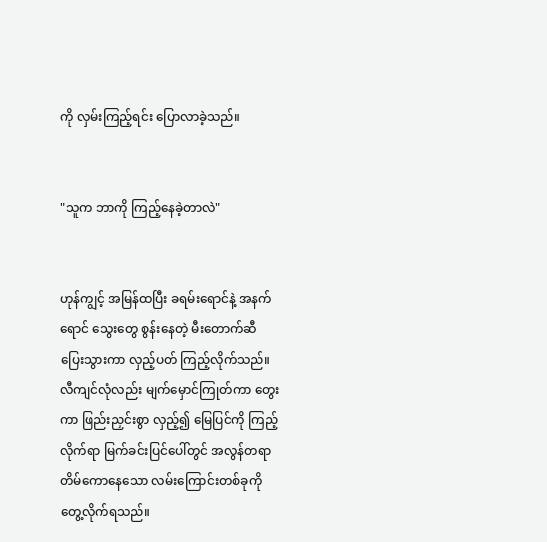ကို လှမ်းကြည့်ရင်း ပြောလာခဲ့သည်။


"သူက ဘာကို ကြည့်နေခဲ့တာလဲ"


ဟုန်ကျွင့် အမြန်ထပြီး ခရမ်းရောင်နဲ့ အနက်ရောင် သွေးတွေ စွန်းနေတဲ့ မီးတောက်ဆီ ပြေးသွားကာ လှည့်ပတ် ကြည့်လိုက်သည်။ လီကျင်လုံလည်း မျက်မှောင်ကြုတ်ကာ တွေးကာ ဖြည်းညှင်းစွာ လှည့်၍ မြေပြင်ကို ကြည့်လိုက်ရာ မြက်ခင်းပြင်ပေါ်တွင် အလွန်တရာ တိမ်ကောနေသော လမ်းကြောင်းတစ်ခုကို တွေ့လိုက်ရသည်။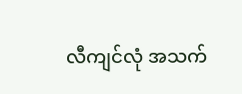လီကျင်လုံ အသက်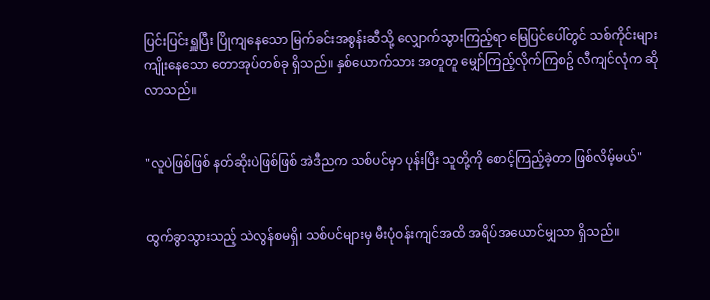ပြင်းပြင်းရှူပြီး ပြိုကျနေသော မြက်ခင်းအစွန်းဆီသို့ လျှောက်သွားကြည့်ရာ မြေပြင်ပေါ်တွင် သစ်ကိုင်းများ ကျိုးနေသော တောအုပ်တစ်ခု ရှိသည်။ နှစ်ယောက်သား အတူတူ မျှော်ကြည့်လိုက်ကြစဥ် လီကျင်လုံက ဆိုလာသည်။


"လူပဲဖြစ်ဖြစ် နတ်ဆိုးပဲဖြစ်ဖြစ် အဲဒီညက သစ်ပင်မှာ ပုန်းပြီး သူတို့ကို စောင့်ကြည့်ခဲ့တာ ဖြစ်လိမ့်မယ်"


ထွက်ခွာသွားသည့် သဲလွန်စမရှိ၊ သစ်ပင်များမှ မီးပုံဝန်းကျင်အထိ အရိပ်အယောင်မျှသာ ရှိသည်။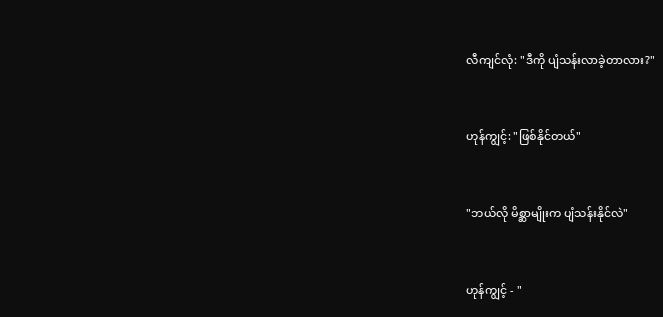လီကျင်လုံ: "ဒီကို ပျံသန်းလာခဲ့တာလား?"


ဟုန်ကျွင့်: "ဖြစ်နိုင်တယ်"


"ဘယ်လို မိစ္ဆာမျိုးက ပျံသန်းနိုင်လဲ"


ဟုန်ကျွင့် - "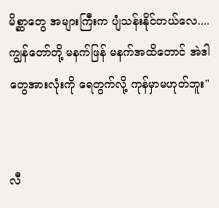မိစ္ဆာတွေ အများကြီးက ပျံသန်းနိုင်တယ်လေ.... ကျွန်တော်တို့ မနက်ဖြန် မနက်အထိတောင် အဲဒါတွေအားလုံးကို ရေတွက်လို့ ကုန်မှာမဟုတ်ဘူး"


လီ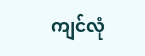ကျင်လုံ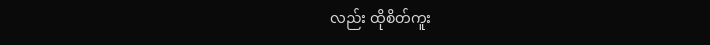လည်း ထိုစိတ်ကူး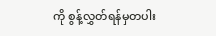ကို စွန့်လွှတ်ရန်မှတပါး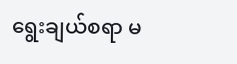ရွေးချယ်စရာ မ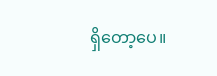ရှိတော့ပေ။